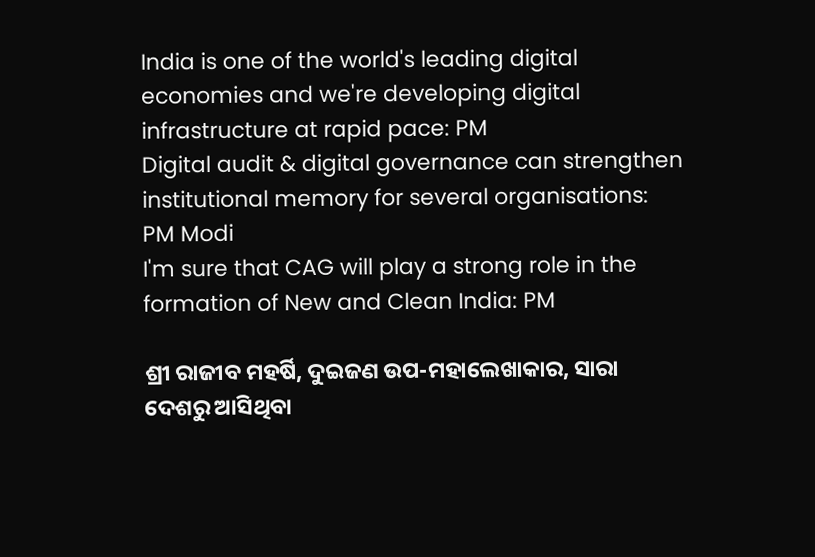India is one of the world's leading digital economies and we're developing digital infrastructure at rapid pace: PM
Digital audit & digital governance can strengthen institutional memory for several organisations: PM Modi
I'm sure that CAG will play a strong role in the formation of New and Clean India: PM

ଶ୍ରୀ ରାଜୀବ ମହର୍ଷି, ଦୁଇଜଣ ଉପ-ମହାଲେଖାକାର, ସାରା ଦେଶରୁ ଆସିଥିବା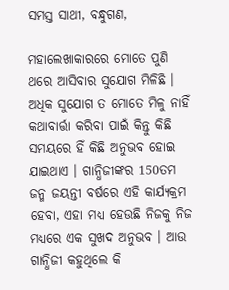ସମସ୍ତ ସାଥୀ, ବନ୍ଧୁଗଣ,

ମହାଲେଖାକାରରେ ମୋତେ ପୁଣି ଥରେ ଆସିବାର ସୁଯୋଗ ମିଳିଛି । ଅଧିକ ସୁଯୋଗ ତ ମୋତେ ମିଳୁ ନାହିଁ କଥାବାର୍ତ୍ତା କରିବା ପାଇଁ କିନ୍ତୁ କିଛି ସମୟରେ ହିଁ କିଛି ଅନୁଭବ ହୋଇ ଯାଇଥାଏ । ଗାନ୍ଧିଜୀଙ୍କର 150ତମ ଜନ୍ମ ଜୟନ୍ତୀ ବର୍ଷରେ ଏହି କାର୍ଯ୍ୟକ୍ରମ ହେବା, ଏହା ମଧ୍ୟ ହେଉଛି ନିଜକୁ ନିଜ ମଧ୍ୟରେ ଏକ ସୁଖଦ ଅନୁଭବ । ଆଉ ଗାନ୍ଧିଜୀ କହୁଥିଲେ କି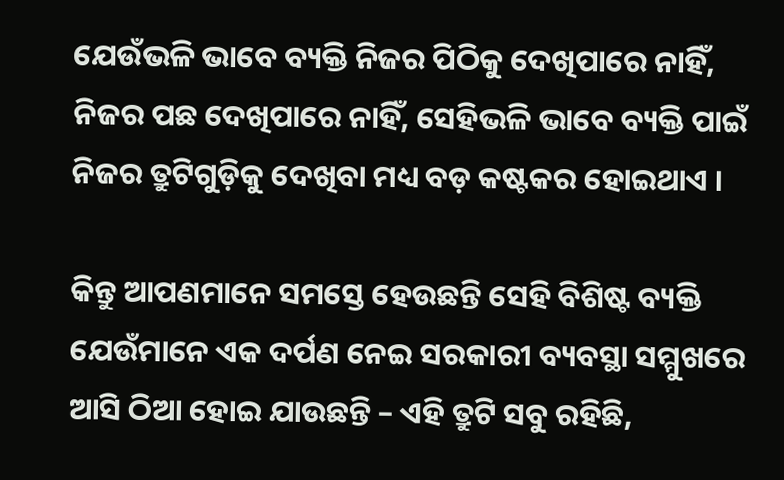ଯେଉଁଭଳି ଭାବେ ବ୍ୟକ୍ତି ନିଜର ପିଠିକୁ ଦେଖିପାରେ ନାହିଁ, ନିଜର ପଛ ଦେଖିପାରେ ନାହିଁ, ସେହିଭଳି ଭାବେ ବ୍ୟକ୍ତି ପାଇଁ ନିଜର ତ୍ରୁଟିଗୁଡ଼ିକୁ ଦେଖିବା ମଧ୍ୟ ବଡ଼ କଷ୍ଟକର ହୋଇଥାଏ ।

କିନ୍ତୁ ଆପଣମାନେ ସମସ୍ତେ ହେଉଛନ୍ତି ସେହି ବିଶିଷ୍ଟ ବ୍ୟକ୍ତି ଯେଉଁମାନେ ଏକ ଦର୍ପଣ ନେଇ ସରକାରୀ ବ୍ୟବସ୍ଥା ସମ୍ମୁଖରେ ଆସି ଠିଆ ହୋଇ ଯାଉଛନ୍ତି – ଏହି ତ୍ରୁଟି ସବୁ ରହିଛି,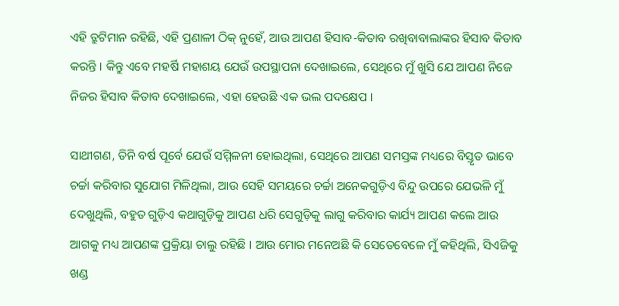ଏହି ତ୍ରୁଟିମାନ ରହିଛି, ଏହି ପ୍ରଣାଳୀ ଠିକ୍ ନୁହେଁ, ଆଉ ଆପଣ ହିସାବ-କିତାବ ରଖିବାବାଲାଙ୍କର ହିସାବ କିତାବ କରନ୍ତି । କିନ୍ତୁ ଏବେ ମହର୍ଷି ମହାଶୟ ଯେଉଁ ଉପସ୍ଥାପନା ଦେଖାଇଲେ, ସେଥିରେ ମୁଁ ଖୁସି ଯେ ଆପଣ ନିଜେ ନିଜର ହିସାବ କିତାବ ଦେଖାଇଲେ, ଏହା ହେଉଛି ଏକ ଭଲ ପଦକ୍ଷେପ ।

ସାଥୀଗଣ, ତିନି ବର୍ଷ ପୂର୍ବେ ଯେଉଁ ସମ୍ମିଳନୀ ହୋଇଥିଲା, ସେଥିରେ ଆପଣ ସମସ୍ତଙ୍କ ମଧ୍ୟରେ ବିସ୍ତୃତ ଭାବେ ଚର୍ଚ୍ଚା କରିବାର ସୁଯୋଗ ମିଳିଥିଲା, ଆଉ ସେହି ସମୟରେ ଚର୍ଚ୍ଚା ଅନେକଗୁଡ଼ିଏ ବିନ୍ଦୁ ଉପରେ ଯେଭଳି ମୁଁ ଦେଖୁଥିଲି, ବହୁତ ଗୁଡ଼ିଏ କଥାଗୁଡ଼ିକୁ ଆପଣ ଧରି ସେଗୁଡ଼ିକୁ ଲାଗୁ କରିବାର କାର୍ଯ୍ୟ ଆପଣ କଲେ ଆଉ ଆଗକୁ ମଧ୍ୟ ଆପଣଙ୍କ ପ୍ରକ୍ରିୟା ଚାଲୁ ରହିଛି । ଆଉ ମୋର ମନେଅଛି କି ସେତେବେଳେ ମୁଁ କହିଥିଲି, ସିଏଜିକୁ ଖଣ୍ଡ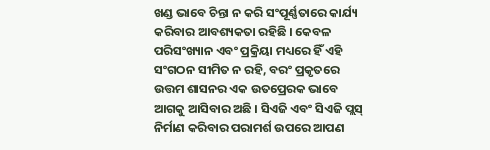ଖଣ୍ଡ ଭାବେ ଚିନ୍ତା ନ କରି ସଂପୂର୍ଣ୍ଣତାରେ କାର୍ଯ୍ୟ କରିବାର ଆବଶ୍ୟକତା ରହିଛି । କେବଳ ପରିସଂଖ୍ୟାନ ଏବଂ ପ୍ରକ୍ରିୟା ମଧ୍ୟରେ ହିଁ ଏହି ସଂଗଠନ ସୀମିତ ନ ରହି, ବରଂ ପ୍ରକୃତରେ ଉତ୍ତମ ଶାସନର ଏକ ଉତପ୍ରେରକ ଭାବେ ଆଗକୁ ଆସିବାର ଅଛି । ସିଏଜି ଏବଂ ସିଏଜି ପ୍ଲସ୍ ନିର୍ମାଣ କରିବାର ପରାମର୍ଶ ଉପରେ ଆପଣ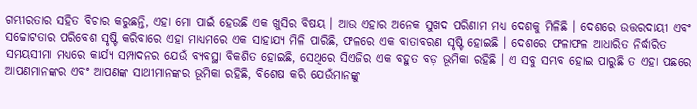ଗମ୍ଭୀରତାର ସହିତ ବିଚାର କରୁଛନ୍ତି, ଏହା ମୋ ପାଇଁ ହେଉଛି ଏକ ଖୁସିର ବିଷୟ । ଆଉ ଏହାର ଅନେକ ସୁଖଦ ପରିଣାମ ମଧ୍ୟ ଦେଶକୁ ମିଳିଛି । ଦେଶରେ ଉତ୍ତରଦାୟୀ ଏବଂ ସଚ୍ଚୋଟତାର ପରିବେଶ ସୃଷ୍ଟି କରିବାରେ ଏହା ମାଧ୍ୟମରେ ଏକ ସାହାଯ୍ୟ ମିଳି ପାରିଛି, ଫଳରେ ଏକ ବାତାବରଣ ସୃଷ୍ଟି ହୋଇଛି । ଦେଶରେ ଫଳାଫଳ ଆଧାରିତ ନିର୍ଦ୍ଧାରିତ ସମୟସୀମା ମଧ୍ୟରେ କାର୍ଯ୍ୟ ସମ୍ପାଦନର ଯେଉଁ ବ୍ୟବସ୍ଥା ବିକଶିତ ହୋଇଛି, ସେଥିରେ ସିଏଜିର ଏକ ବହୁତ ବଡ଼ ଭୂମିକା ରହିଛି । ଏ ସବୁ ସମ୍ଭବ ହୋଇ ପାରୁଛି ତ ଏହା ପଛରେ ଆପଣମାନଙ୍କର ଏବଂ ଆପଣଙ୍କ ସାଥୀମାନଙ୍କର ଭୂମିକା ରହିଛି, ବିଶେଷ କରି ଯେଉଁମାନଙ୍କୁ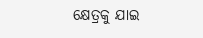କ୍ଷେତ୍ରକୁ ଯାଇ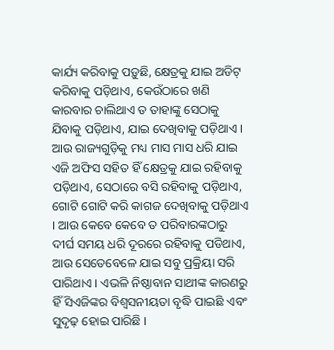କାର୍ଯ୍ୟ କରିବାକୁ ପଡ଼ୁଛି, କ୍ଷେତ୍ରକୁ ଯାଇ ଅଡିଟ୍ କରିବାକୁ ପଡ଼ିଥାଏ, କେଉଁଠାରେ ଖଣି କାରବାର ଚାଲିଥାଏ ତ ତାହାଙ୍କୁ ସେଠାକୁ ଯିବାକୁ ପଡ଼ିଥାଏ, ଯାଇ ଦେଖିବାକୁ ପଡ଼ିଥାଏ । ଆଉ ରାଜ୍ୟଗୁଡ଼ିକୁ ମଧ୍ୟ ମାସ ମାସ ଧରି ଯାଇ ଏଜି ଅଫିସ ସହିତ ହିଁ କ୍ଷେତ୍ରକୁ ଯାଇ ରହିବାକୁ ପଡ଼ିଥାଏ, ସେଠାରେ ବସି ରହିବାକୁ ପଡ଼ିଥାଏ, ଗୋଟି ଗୋଟି କରି କାଗଜ ଦେଖିବାକୁ ପଡ଼ିଥାଏ । ଆଉ କେବେ କେବେ ତ ପରିବାରଙ୍କଠାରୁ ଦୀର୍ଘ ସମୟ ଧରି ଦୂରରେ ରହିବାକୁ ପଡିଥାଏ, ଆଉ ସେତେବେଳେ ଯାଇ ସବୁ ପ୍ରକ୍ରିୟା ସରି ପାରିଥାଏ । ଏଭଳି ନିଷ୍ଠାବାନ ସାଥୀଙ୍କ କାରଣରୁ ହିଁ ସିଏଜିଙ୍କର ବିଶ୍ୱସନୀୟତା ବୃଦ୍ଧି ପାଇଛି ଏବଂ ସୁଦୃଢ଼ ହୋଇ ପାରିଛି ।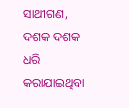ସାଥୀଗଣ, ଦଶକ ଦଶକ ଧରି କରାଯାଇଥିବା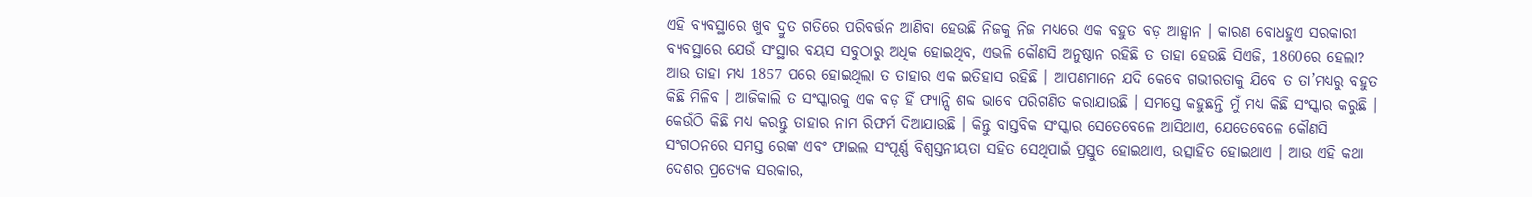ଏହି ବ୍ୟବସ୍ଥାରେ ଖୁବ ଦ୍ରୁତ ଗତିରେ ପରିବର୍ତ୍ତନ ଆଣିବା ହେଉଛି ନିଜକୁ ନିଜ ମଧ୍ୟରେ ଏକ ବହୁତ ବଡ଼ ଆହ୍ୱାନ । କାରଣ ବୋଧହୁଏ ସରକାରୀ ବ୍ୟବସ୍ଥାରେ ଯେଉଁ ସଂସ୍ଥାର ବୟସ ସବୁଠାରୁ ଅଧିକ ହୋଇଥିବ, ଏଭଳି କୌଣସି ଅନୁଷ୍ଠାନ ରହିଛି ତ ତାହା ହେଉଛି ସିଏଜି, 1860ରେ ହେଲା? ଆଉ ତାହା ମଧ୍ୟ 1857 ପରେ ହୋଇଥିଲା ତ ତାହାର ଏକ ଇତିହାସ ରହିଛି । ଆପଣମାନେ ଯଦି କେବେ ଗଭୀରତାକୁ ଯିବେ ତ ତା’ମଧ୍ୟରୁ ବହୁତ କିଛି ମିଳିବ । ଆଜିକାଲି ତ ସଂସ୍କାରକୁ ଏକ ବଡ଼ ହିଁ ଫ୍ୟାନ୍ସି ଶବ୍ଦ ଭାବେ ପରିଗଣିତ କରାଯାଉଛି । ସମସ୍ତେ କହୁଛନ୍ତି ମୁଁ ମଧ୍ୟ କିଛି ସଂସ୍କାର କରୁଛି । କେଉଁଠି କିଛି ମଧ୍ୟ କରନ୍ତୁ ତାହାର ନାମ ରିଫର୍ମ ଦିଆଯାଉଛି । କିନ୍ତୁ ବାସ୍ତବିକ ସଂସ୍କାର ସେତେବେଳେ ଆସିଥାଏ, ଯେତେବେଳେ କୌଣସି ସଂଗଠନରେ ସମସ୍ତ ରେଙ୍କ ଏବଂ ଫାଇଲ ସଂପୂର୍ଣ୍ଣ ବିଶ୍ୱସ୍ତନୀୟତା ସହିତ ସେଥିପାଇଁ ପ୍ରସ୍ତୁତ ହୋଇଥାଏ, ଉତ୍ସାହିତ ହୋଇଥାଏ । ଆଉ ଏହି କଥା ଦେଶର ପ୍ରତ୍ୟେକ ସରକାର,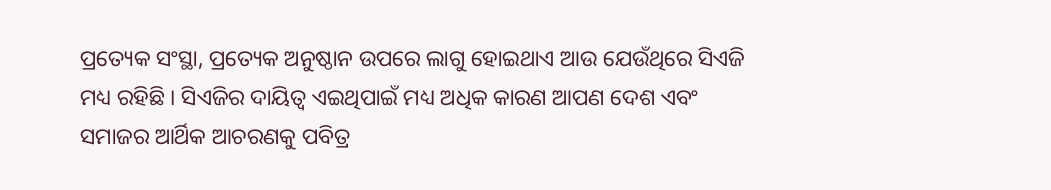ପ୍ରତ୍ୟେକ ସଂସ୍ଥା, ପ୍ରତ୍ୟେକ ଅନୁଷ୍ଠାନ ଉପରେ ଲାଗୁ ହୋଇଥାଏ ଆଉ ଯେଉଁଥିରେ ସିଏଜି ମଧ୍ୟ ରହିଛି । ସିଏଜିର ଦାୟିତ୍ୱ ଏଇଥିପାଇଁ ମଧ୍ୟ ଅଧିକ କାରଣ ଆପଣ ଦେଶ ଏବଂ ସମାଜର ଆର୍ଥିକ ଆଚରଣକୁ ପବିତ୍ର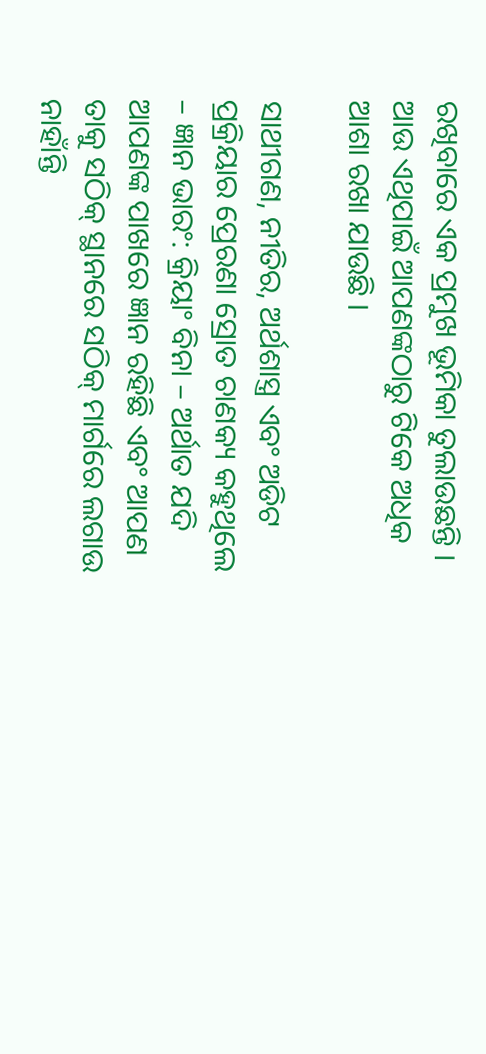ରଖିବାରେ ଏକ ପ୍ରମୁଖ ଭୂମିକା ତୁଲାଉଛନ୍ତି । ଆଉ ଏଥିପାଇଁ ଆପଣଙ୍କଠାରୁ ଟିକେ ଅଧିକ ଆଶା ରଖା ଯାଉଛି ।

ସାଥୀଗଣ, ନୀତିର, ଅର୍ଥଶାସ୍ତ୍ର ଏବଂ ଅଡିଟ ପ୍ରକ୍ରିୟାର ପ୍ରେରଣା ସ୍ରୋତ ଚାଣକ୍ୟ କହୁଥିଲେ – ଜ୍ଞାନ ଭାରଂ: କ୍ରିୟାଂ ବିନା – ଅର୍ଥାତ ଯଦି ଆପଣଙ୍କ ପାଖରେ ଜ୍ଞାନ ରହିଛି ଏବଂ ଆପଣ ତାକୁ ସଠିକ୍ ସ୍ଥାନରେ ସଠିକ୍ ମାର୍ଗରେ ଲଗାଉ ନାହାଁନ୍ତି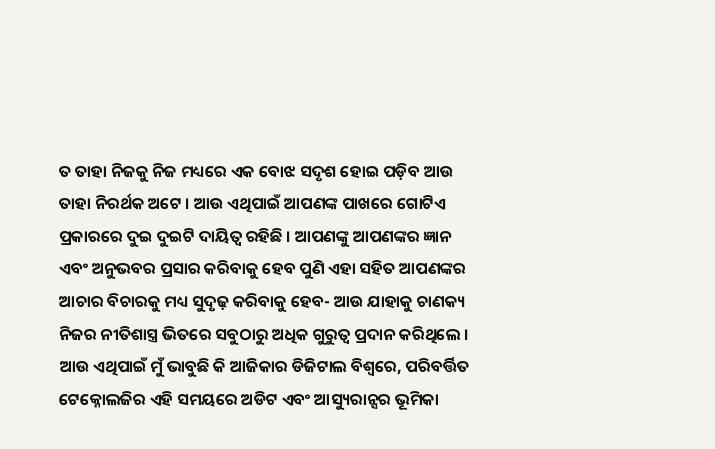ତ ତାହା ନିଜକୁ ନିଜ ମଧ୍ୟରେ ଏକ ବୋଝ ସଦୃଶ ହୋଇ ପଡ଼ିବ ଆଉ ତାହା ନିରର୍ଥକ ଅଟେ । ଆଉ ଏଥିପାଇଁ ଆପଣଙ୍କ ପାଖରେ ଗୋଟିଏ ପ୍ରକାରରେ ଦୁଇ ଦୁଇଟି ଦାୟିତ୍ୱ ରହିଛି । ଆପଣଙ୍କୁ ଆପଣଙ୍କର ଜ୍ଞାନ ଏବଂ ଅନୁଭବର ପ୍ରସାର କରିବାକୁ ହେବ ପୁଣି ଏହା ସହିତ ଆପଣଙ୍କର ଆଚାର ବିଚାରକୁ ମଧ୍ୟ ସୁଦୃଢ଼ କରିବାକୁ ହେବ- ଆଉ ଯାହାକୁ ଚାଣକ୍ୟ ନିଜର ନୀତିଶାସ୍ତ୍ର ଭିତରେ ସବୁଠାରୁ ଅଧିକ ଗୁରୁତ୍ୱ ପ୍ରଦାନ କରିଥିଲେ । ଆଉ ଏଥିପାଇଁ ମୁଁ ଭାବୁଛି କି ଆଜିକାର ଡିଜିଟାଲ ବିଶ୍ୱରେ, ପରିବର୍ତ୍ତିତ ଟେକ୍ନୋଲଜିର ଏହି ସମୟରେ ଅଡିଟ ଏବଂ ଆସ୍ୟୁରାନ୍ସର ଭୂମିକା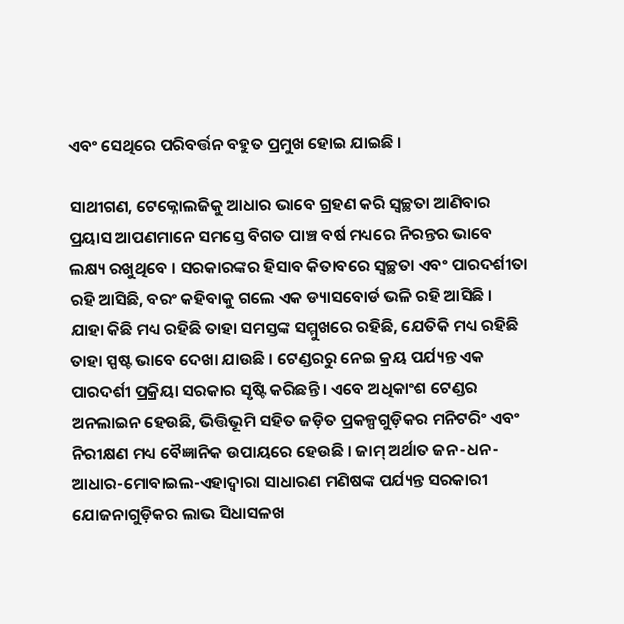ଏବଂ ସେଥିରେ ପରିବର୍ତ୍ତନ ବହୁତ ପ୍ରମୁଖ ହୋଇ ଯାଇଛି ।

ସାଥୀଗଣ, ଟେକ୍ନୋଲଜିକୁ ଆଧାର ଭାବେ ଗ୍ରହଣ କରି ସ୍ୱଚ୍ଛତା ଆଣିବାର ପ୍ରୟାସ ଆପଣମାନେ ସମସ୍ତେ ବିଗତ ପାଞ୍ଚ ବର୍ଷ ମଧ୍ୟରେ ନିରନ୍ତର ଭାବେ ଲକ୍ଷ୍ୟ ରଖୁଥିବେ । ସରକାରଙ୍କର ହିସାବ କିତାବରେ ସ୍ୱଚ୍ଛତା ଏବଂ ପାରଦର୍ଶୀତା ରହି ଆସିଛି, ବରଂ କହିବାକୁ ଗଲେ ଏକ ଡ୍ୟାସବୋର୍ଡ ଭଳି ରହି ଆସିଛି । ଯାହା କିଛି ମଧ୍ୟ ରହିଛି ତାହା ସମସ୍ତଙ୍କ ସମ୍ମୁଖରେ ରହିଛି, ଯେତିକି ମଧ୍ୟ ରହିଛି ତାହା ସ୍ପଷ୍ଟ ଭାବେ ଦେଖା ଯାଉଛି । ଟେଣ୍ଡରରୁ ନେଇ କ୍ରୟ ପର୍ଯ୍ୟନ୍ତ ଏକ ପାରଦର୍ଶୀ ପ୍ରକ୍ରିୟା ସରକାର ସୃଷ୍ଟି କରିଛନ୍ତି । ଏବେ ଅଧିକାଂଶ ଟେଣ୍ଡର ଅନଲାଇନ ହେଉଛି, ଭିତ୍ତିଭୂମି ସହିତ ଜଡ଼ିତ ପ୍ରକଳ୍ପଗୁଡ଼ିକର ମନିଟରିଂ ଏବଂ ନିରୀକ୍ଷଣ ମଧ୍ୟ ବୈଜ୍ଞାନିକ ଉପାୟରେ ହେଉଛି । ଜାମ୍ ଅର୍ଥାତ ଜନ-ଧନ-ଆଧାର-ମୋବାଇଲ-ଏହାଦ୍ୱାରା ସାଧାରଣ ମଣିଷଙ୍କ ପର୍ଯ୍ୟନ୍ତ ସରକାରୀ ଯୋଜନାଗୁଡ଼ିକର ଲାଭ ସିଧାସଳଖ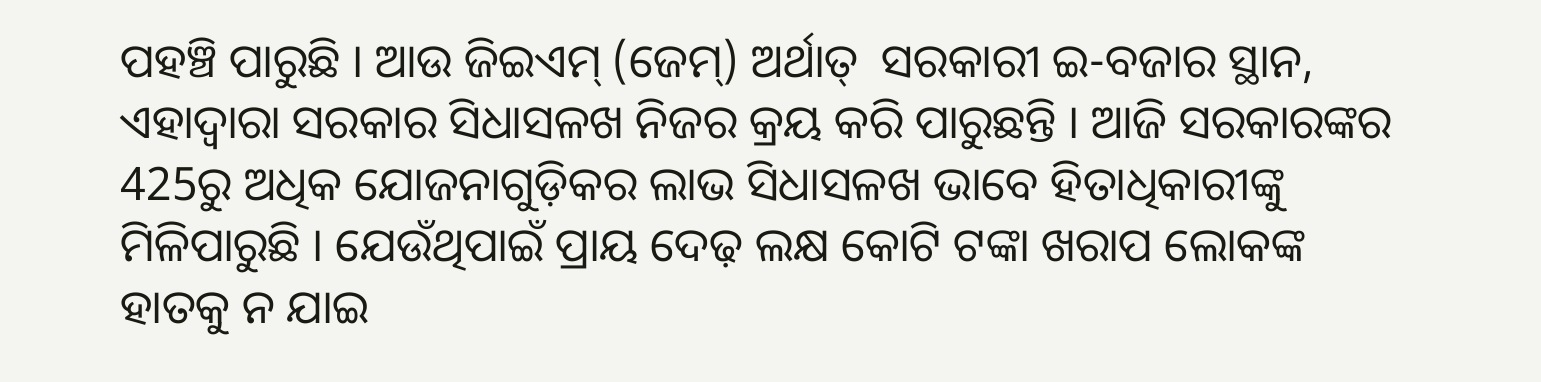ପହଞ୍ଚି ପାରୁଛି । ଆଉ ଜିଇଏମ୍ (ଜେମ୍) ଅର୍ଥାତ୍  ସରକାରୀ ଇ-ବଜାର ସ୍ଥାନ, ଏହାଦ୍ୱାରା ସରକାର ସିଧାସଳଖ ନିଜର କ୍ରୟ କରି ପାରୁଛନ୍ତି । ଆଜି ସରକାରଙ୍କର 425ରୁ ଅଧିକ ଯୋଜନାଗୁଡ଼ିକର ଲାଭ ସିଧାସଳଖ ଭାବେ ହିତାଧିକାରୀଙ୍କୁ ମିଳିପାରୁଛି । ଯେଉଁଥିପାଇଁ ପ୍ରାୟ ଦେଢ଼ ଲକ୍ଷ କୋଟି ଟଙ୍କା ଖରାପ ଲୋକଙ୍କ ହାତକୁ ନ ଯାଇ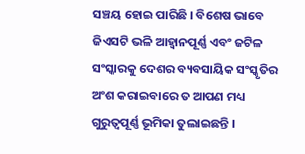ସଞ୍ଚୟ ହୋଇ ପାରିଛି । ବିଶେଷ ଭାବେ ଜିଏସଟି ଭଳି ଆହ୍ୱାନପୂର୍ଣ୍ଣ ଏବଂ ଜଟିଳ ସଂସ୍କାରକୁ ଦେଶର ବ୍ୟବସାୟିକ ସଂସ୍କୃତିର ଅଂଶ କରାଇବାରେ ତ ଆପଣ ମଧ୍ୟ ଗୁରୁତ୍ୱପୂର୍ଣ୍ଣ ଭୂମିକା ତୁଲାଇଛନ୍ତି ।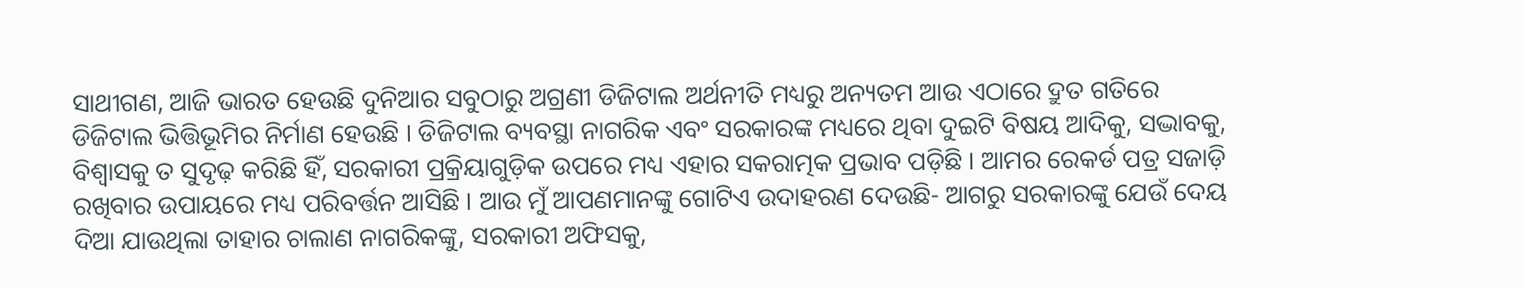ସାଥୀଗଣ, ଆଜି ଭାରତ ହେଉଛି ଦୁନିଆର ସବୁଠାରୁ ଅଗ୍ରଣୀ ଡିଜିଟାଲ ଅର୍ଥନୀତି ମଧ୍ୟରୁ ଅନ୍ୟତମ ଆଉ ଏଠାରେ ଦ୍ରୁତ ଗତିରେ ଡିଜିଟାଲ ଭିତ୍ତିଭୂମିର ନିର୍ମାଣ ହେଉଛି । ଡିଜିଟାଲ ବ୍ୟବସ୍ଥା ନାଗରିକ ଏବଂ ସରକାରଙ୍କ ମଧ୍ୟରେ ଥିବା ଦୁଇଟି ବିଷୟ ଆଦିକୁ, ସଦ୍ଭାବକୁ, ବିଶ୍ୱାସକୁ ତ ସୁଦୃଢ଼ କରିଛି ହିଁ, ସରକାରୀ ପ୍ରକ୍ରିୟାଗୁଡ଼ିକ ଉପରେ ମଧ୍ୟ ଏହାର ସକରାତ୍ମକ ପ୍ରଭାବ ପଡ଼ିଛି । ଆମର ରେକର୍ଡ ପତ୍ର ସଜାଡ଼ି ରଖିବାର ଉପାୟରେ ମଧ୍ୟ ପରିବର୍ତ୍ତନ ଆସିଛି । ଆଉ ମୁଁ ଆପଣମାନଙ୍କୁ ଗୋଟିଏ ଉଦାହରଣ ଦେଉଛି- ଆଗରୁ ସରକାରଙ୍କୁ ଯେଉଁ ଦେୟ ଦିଆ ଯାଉଥିଲା ତାହାର ଚାଲାଣ ନାଗରିକଙ୍କୁ, ସରକାରୀ ଅଫିସକୁ,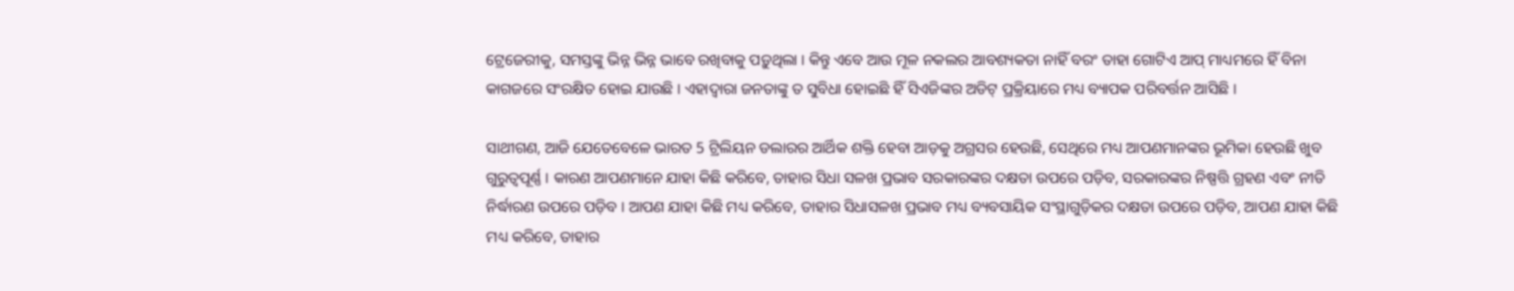ଟ୍ରେଜେରୀକୁ, ସମସ୍ତଙ୍କୁ ଭିନ୍ନ ଭିନ୍ନ ଭାବେ ରଖିବାକୁ ପଡ଼ୁଥିଲା । କିନ୍ତୁ ଏବେ ଆଉ ମୂଳ ନକଲର ଆବଶ୍ୟକତା ନାହିଁ ବରଂ ତାହା ଗୋଟିଏ ଆପ୍ ମାଧ୍ୟମରେ ହିଁ ବିନା କାଗଜରେ ସଂରକ୍ଷିତ ହୋଇ ଯାଉଛି । ଏହାଦ୍ୱାରା ଜନତାଙ୍କୁ ତ ସୁବିଧା ହୋଇଛି ହିଁ ସିଏଜିଙ୍କର ଅଡିଟ୍ ପ୍ରକ୍ରିୟାରେ ମଧ୍ୟ ବ୍ୟାପକ ପରିବର୍ତ୍ତନ ଆସିଛି ।

ସାଥୀଗଣ, ଆଜି ଯେତେବେଳେ ଭାରତ 5 ଟ୍ରିଲିୟନ ଡଲାରର ଆର୍ଥିକ ଶକ୍ତି ହେବା ଆଡ଼କୁ ଅଗ୍ରସର ହେଉଛି, ସେଥିରେ ମଧ୍ୟ ଆପଣମାନଙ୍କର ଭୂମିକା ହେଉଛି ଖୁବ ଗୁରୁତ୍ୱପୂର୍ଣ୍ଣ । କାରଣ ଆପଣମାନେ ଯାହା କିଛି କରିବେ, ତାହାର ସିଧା ସଳଖ ପ୍ରଭାବ ସରକାରଙ୍କର ଦକ୍ଷତା ଉପରେ ପଡ଼ିବ, ସରକାରଙ୍କର ନିଷ୍ପତ୍ତି ଗ୍ରହଣ ଏବଂ ନୀତି ନିର୍ଦ୍ଧାରଣ ଉପରେ ପଡ଼ିବ । ଆପଣ ଯାହା କିଛି ମଧ୍ୟ କରିବେ, ତାହାର ସିଧାସଳଖ ପ୍ରଭାବ ମଧ୍ୟ ବ୍ୟବସାୟିକ ସଂସ୍ଥାଗୁଡ଼ିକର ଦକ୍ଷତା ଉପରେ ପଡ଼ିବ, ଆପଣ ଯାହା କିଛି ମଧ୍ୟ କରିବେ, ତାହାର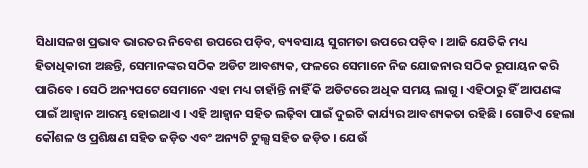ସିଧାସଳଖ ପ୍ରଭାବ ଭାରତର ନିବେଶ ଉପରେ ପଡ଼ିବ, ବ୍ୟବସାୟ ସୁଗମତା ଉପରେ ପଡ଼ିବ । ଆଜି ଯେତିକି ମଧ୍ୟ ହିତାଧିକାରୀ ଅଛନ୍ତି, ସେମାନଙ୍କର ସଠିକ ଅଡିଟ ଆବଶ୍ୟକ, ଫଳରେ ସେମାନେ ନିଜ ଯୋଜନାର ସଠିକ ରୂପାୟନ କରି ପାରିବେ । ସେଠି ଅନ୍ୟପଟେ ସେମାନେ ଏହା ମଧ୍ୟ ଚାହାଁନ୍ତି ନାହିଁ କି ଅଡିଟରେ ଅଧିକ ସମୟ ଲାଗୁ । ଏହିଠାରୁ ହିଁ ଆପଣଙ୍କ ପାଇଁ ଆହ୍ୱାନ ଆରମ୍ଭ ହୋଇଥାଏ । ଏହି ଆହ୍ୱାନ ସହିତ ଲଢ଼ିବା ପାଇଁ ଦୁଇଟି କାର୍ଯ୍ୟର ଆବଶ୍ୟକତା ରହିଛି । ଗୋଟିଏ ହେଲା କୌଶଳ ଓ ପ୍ରଶିକ୍ଷଣ ସହିତ ଜଡ଼ିତ ଏବଂ ଅନ୍ୟଟି ଟୁଲ୍ସ ସହିତ ଜଡ଼ିତ । ଯେଉଁ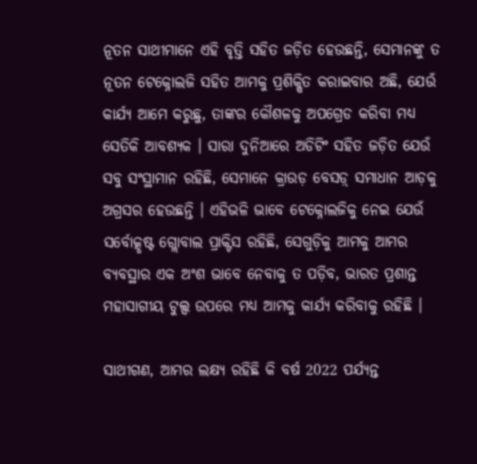ନୂତନ ସାଥୀମାନେ ଏହି ବୃତ୍ତି ସହିତ ଜଡ଼ିତ ହେଉଛନ୍ତି, ସେମାନଙ୍କୁ ତ ନୂତନ ଟେକ୍ନୋଲଜି ସହିତ ଆମକୁ ପ୍ରଶିକ୍ଷିତ କରାଇବାର ଅଛି, ଯେଉଁ କାର୍ଯ୍ୟ ଆମେ କରୁଛୁ, ତାଙ୍କର କୌଶଳକୁ ଅପଗ୍ରେଡ କରିବା ମଧ୍ୟ ସେତିକି ଆବଶ୍ୟକ । ସାରା ଦୁନିଆରେ ଅଡିଟିଂ ସହିତ ଜଡ଼ିତ ଯେଉଁ ସବୁ ସଂସ୍ଥାମାନ ରହିଛି, ସେମାନେ କ୍ରାଉଡ଼ ବେସଡ଼୍ ସମାଧାନ ଆଡ଼କୁ ଅଗ୍ରସର ହେଉଛନ୍ତି । ଏହିଭଳି ଭାବେ ଟେକ୍ନୋଲଜିକୁ ନେଇ ଯେଉଁ ସର୍ବୋତ୍କୃଷ୍ଟ ଗ୍ଲୋବାଲ ପ୍ରାକ୍ଟିସ ରହିଛି, ସେଗୁଡ଼ିକୁ ଆମକୁ ଆମର ବ୍ୟବସ୍ଥାର ଏକ ଅଂଶ ଭାବେ ନେବାକୁ ତ ପଡ଼ିବ, ଭାରତ ପ୍ରଶାନ୍ତ ମହାସାଗୀୟ ଟୁଲ୍ସ ଉପରେ ମଧ୍ୟ ଆମକୁ କାର୍ଯ୍ୟ କରିବାକୁ ରହିଛି ।

ସାଥୀଗଣ, ଆମର ଲକ୍ଷ୍ୟ ରହିଛି କି ବର୍ଷ 2022 ପର୍ଯ୍ୟନ୍ତ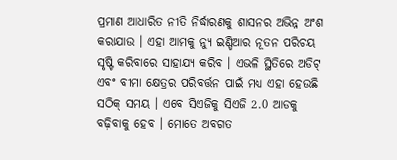ପ୍ରମାଣ ଆଧାରିତ ନୀତି ନିର୍ଦ୍ଧାରଣକୁ ଶାସନର ଅଭିନ୍ନ ଅଂଶ କରାଯାଉ । ଏହା ଆମକୁ ନ୍ୟୁ ଇଣ୍ଡିଆର ନୂତନ ପରିଚୟ ସୃଷ୍ଟି କରିବାରେ ସାହାଯ୍ୟ କରିବ । ଏଭଳି ସ୍ଥିତିରେ ଅଡିଟ୍ ଏବଂ ବୀମା କ୍ଷେତ୍ରର ପରିବର୍ତ୍ତନ ପାଇଁ ମଧ୍ୟ ଏହା ହେଉଛି ସଠିକ୍ ସମୟ । ଏବେ ସିଏଜିକୁ ସିଏଜି 2.0 ଆଡକୁ ବଢ଼ିବାକୁ ହେବ । ମୋତେ ଅବଗତ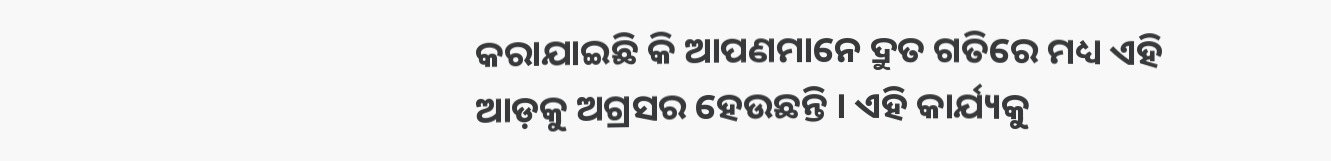କରାଯାଇଛି କି ଆପଣମାନେ ଦ୍ରୁତ ଗତିରେ ମଧ୍ୟ ଏହି ଆଡ଼କୁ ଅଗ୍ରସର ହେଉଛନ୍ତି । ଏହି କାର୍ଯ୍ୟକୁ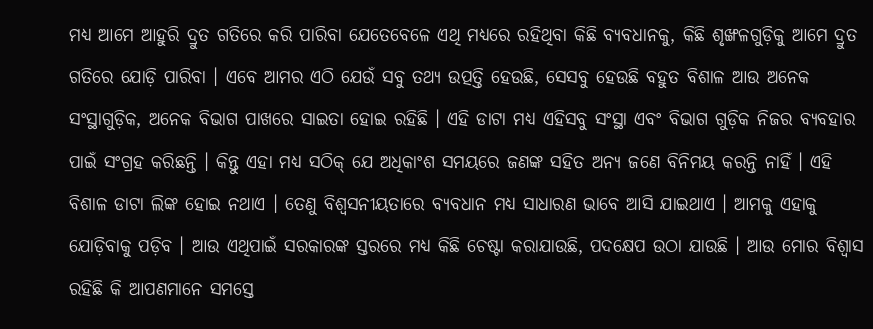ମଧ୍ୟ ଆମେ ଆହୁରି ଦ୍ରୁତ ଗତିରେ କରି ପାରିବା ଯେତେବେଳେ ଏଥି ମଧ୍ୟରେ ରହିଥିବା କିଛି ବ୍ୟବଧାନକୁ, କିଛି ଶୃଙ୍ଖଳଗୁଡ଼ିକୁ ଆମେ ଦ୍ରୁତ ଗତିରେ ଯୋଡ଼ି ପାରିବା । ଏବେ ଆମର ଏଠି ଯେଉଁ ସବୁ ତଥ୍ୟ ଉତ୍ପତ୍ତି ହେଉଛି, ସେସବୁ ହେଉଛି ବହୁତ ବିଶାଳ ଆଉ ଅନେକ ସଂସ୍ଥାଗୁଡ଼ିକ, ଅନେକ ବିଭାଗ ପାଖରେ ସାଇତା ହୋଇ ରହିଛି । ଏହି ଡାଟା ମଧ୍ୟ ଏହିସବୁ ସଂସ୍ଥା ଏବଂ ବିଭାଗ ଗୁଡ଼ିକ ନିଜର ବ୍ୟବହାର ପାଇଁ ସଂଗ୍ରହ କରିଛନ୍ତି । କିନ୍ତୁ ଏହା ମଧ୍ୟ ସଠିକ୍ ଯେ ଅଧିକାଂଶ ସମୟରେ ଜଣଙ୍କ ସହିତ ଅନ୍ୟ ଜଣେ ବିନିମୟ କରନ୍ତି ନାହିଁ । ଏହି ବିଶାଳ ଡାଟା ଲିଙ୍କ ହୋଇ ନଥାଏ । ତେଣୁ ବିଶ୍ୱସନୀୟତାରେ ବ୍ୟବଧାନ ମଧ୍ୟ ସାଧାରଣ ଭାବେ ଆସି ଯାଇଥାଏ । ଆମକୁ ଏହାକୁ ଯୋଡ଼ିବାକୁ ପଡ଼ିବ । ଆଉ ଏଥିପାଇଁ ସରକାରଙ୍କ ସ୍ତରରେ ମଧ୍ୟ କିଛି ଚେଷ୍ଟା କରାଯାଉଛି, ପଦକ୍ଷେପ ଉଠା ଯାଉଛି । ଆଉ ମୋର ବିଶ୍ୱାସ ରହିଛି କି ଆପଣମାନେ ସମସ୍ତେ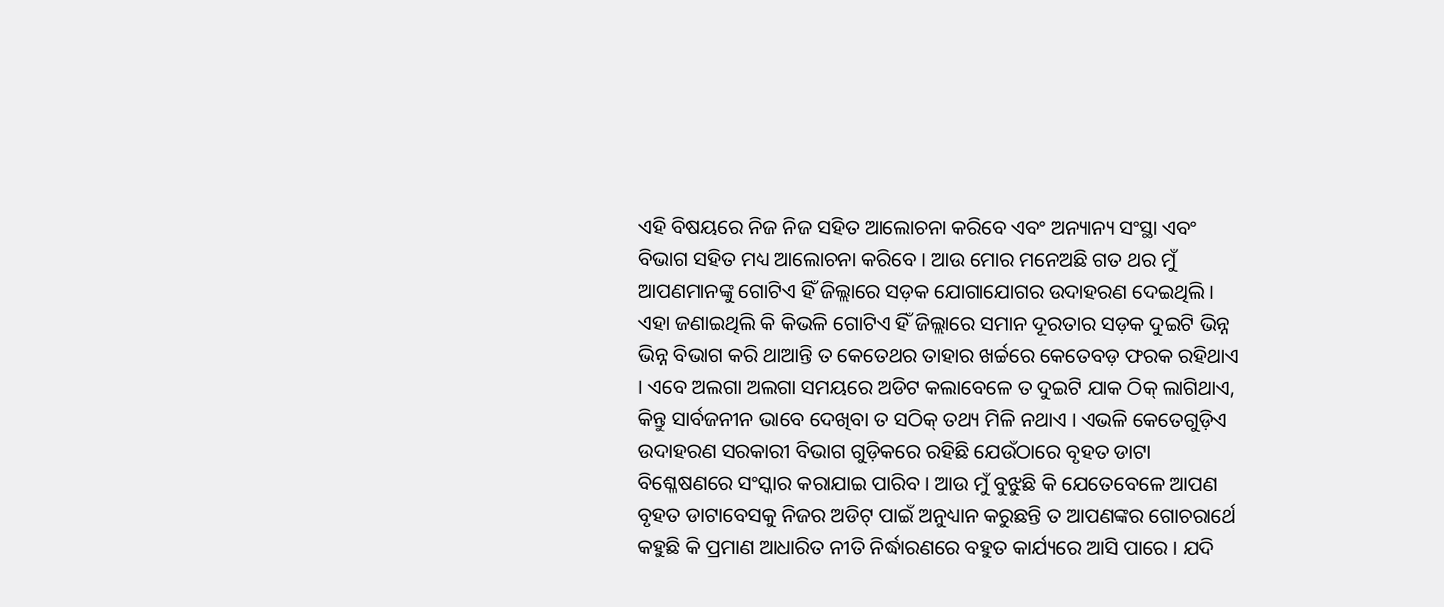ଏହି ବିଷୟରେ ନିଜ ନିଜ ସହିତ ଆଲୋଚନା କରିବେ ଏବଂ ଅନ୍ୟାନ୍ୟ ସଂସ୍ଥା ଏବଂ ବିଭାଗ ସହିତ ମଧ୍ୟ ଆଲୋଚନା କରିବେ । ଆଉ ମୋର ମନେଅଛି ଗତ ଥର ମୁଁ ଆପଣମାନଙ୍କୁ ଗୋଟିଏ ହିଁ ଜିଲ୍ଲାରେ ସଡ଼କ ଯୋଗାଯୋଗର ଉଦାହରଣ ଦେଇଥିଲି । ଏହା ଜଣାଇଥିଲି କି କିଭଳି ଗୋଟିଏ ହିଁ ଜିଲ୍ଲାରେ ସମାନ ଦୂରତାର ସଡ଼କ ଦୁଇଟି ଭିନ୍ନ ଭିନ୍ନ ବିଭାଗ କରି ଥାଆନ୍ତି ତ କେତେଥର ତାହାର ଖର୍ଚ୍ଚରେ କେତେବଡ଼ ଫରକ ରହିଥାଏ । ଏବେ ଅଲଗା ଅଲଗା ସମୟରେ ଅଡିଟ କଲାବେଳେ ତ ଦୁଇଟି ଯାକ ଠିକ୍ ଲାଗିଥାଏ, କିନ୍ତୁ ସାର୍ବଜନୀନ ଭାବେ ଦେଖିବା ତ ସଠିକ୍ ତଥ୍ୟ ମିଳି ନଥାଏ । ଏଭଳି କେତେଗୁଡ଼ିଏ ଉଦାହରଣ ସରକାରୀ ବିଭାଗ ଗୁଡ଼ିକରେ ରହିଛି ଯେଉଁଠାରେ ବୃହତ ଡାଟା ବିଶ୍ଳେଷଣରେ ସଂସ୍କାର କରାଯାଇ ପାରିବ । ଆଉ ମୁଁ ବୁଝୁଛି କି ଯେତେବେଳେ ଆପଣ ବୃହତ ଡାଟାବେସକୁ ନିଜର ଅଡିଟ୍ ପାଇଁ ଅନୁଧ୍ୟାନ କରୁଛନ୍ତି ତ ଆପଣଙ୍କର ଗୋଚରାର୍ଥେ କହୁଛି କି ପ୍ରମାଣ ଆଧାରିତ ନୀତି ନିର୍ଦ୍ଧାରଣରେ ବହୁତ କାର୍ଯ୍ୟରେ ଆସି ପାରେ । ଯଦି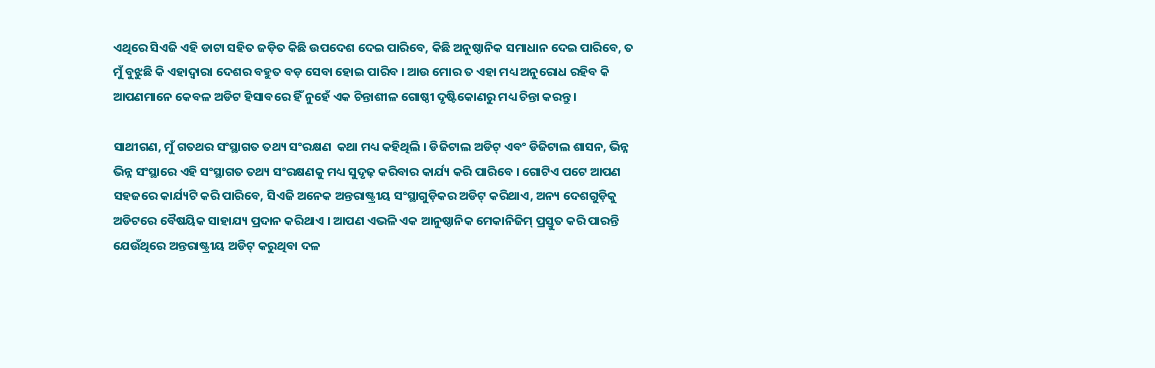ଏଥିରେ ସିଏଜି ଏହି ଡାଟା ସହିତ ଜଡ଼ିତ କିଛି ଉପଦେଶ ଦେଇ ପାରିବେ, କିଛି ଅନୁଷ୍ଠାନିକ ସମାଧାନ ଦେଇ ପାରିବେ, ତ ମୁଁ ବୁଝୁଛି କି ଏହାଦ୍ୱାରା ଦେଶର ବହୁତ ବଡ଼ ସେବା ହୋଇ ପାରିବ । ଆଉ ମୋର ତ ଏହା ମଧ୍ୟ ଅନୁରୋଧ ରହିବ କି ଆପଣମାନେ କେବଳ ଅଡିଟ ହିସାବରେ ହିଁ ନୁହେଁ ଏକ ଚିନ୍ତାଶୀଳ ଗୋଷ୍ଠୀ ଦୃଷ୍ଟିକୋଣରୁ ମଧ୍ୟ ଚିନ୍ତା କରନ୍ତୁ ।

ସାଥୀଗଣ, ମୁଁ ଗତଥର ସଂସ୍ଥାଗତ ତଥ୍ୟ ସଂରକ୍ଷଣ  କଥା ମଧ୍ୟ କହିଥିଲି । ଡିଜିଟାଲ ଅଡିଟ୍ ଏବଂ ଡିଜିଟାଲ ଶାସନ, ଭିନ୍ନ ଭିନ୍ନ ସଂସ୍ଥାରେ ଏହି ସଂସ୍ଥାଗତ ତଥ୍ୟ ସଂରକ୍ଷଣକୁ ମଧ୍ୟ ସୁଦୃଢ଼ କରିବାର କାର୍ଯ୍ୟ କରି ପାରିବେ । ଗୋଟିଏ ପଟେ ଆପଣ ସହଜରେ କାର୍ଯ୍ୟଟି କରି ପାରିବେ, ସିଏଜି ଅନେକ ଅନ୍ତରାଷ୍ଟ୍ରୀୟ ସଂସ୍ଥାଗୁଡ଼ିକର ଅଡିଟ୍ କରିଥାଏ, ଅନ୍ୟ ଦେଶଗୁଡ଼ିକୁ ଅଡିଟରେ ବୈଷୟିକ ସାହାଯ୍ୟ ପ୍ରଦାନ କରିଥାଏ । ଆପଣ ଏଭଳି ଏକ ଆନୁଷ୍ଠାନିକ ମେକାନିଜିମ୍ ପ୍ରସ୍ତୁତ କରି ପାରନ୍ତି ଯେଉଁଥିରେ ଅନ୍ତରାଷ୍ଟ୍ରୀୟ ଅଡିଟ୍ କରୁଥିବା ଦଳ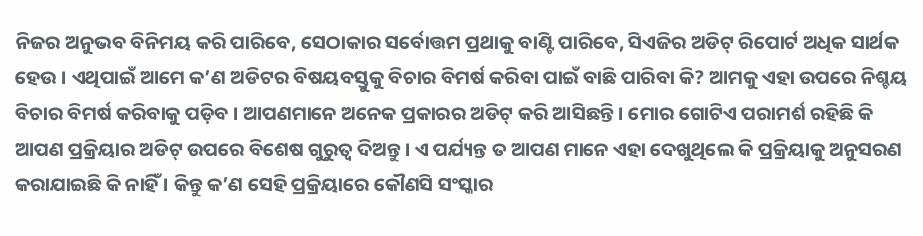ନିଜର ଅନୁଭବ ବିନିମୟ କରି ପାରିବେ, ସେଠାକାର ସର୍ବୋତ୍ତମ ପ୍ରଥାକୁ ବାଣ୍ଟି ପାରିବେ, ସିଏଜିର ଅଡିଟ୍ ରିପୋର୍ଟ ଅଧିକ ସାର୍ଥକ ହେଉ । ଏଥିପାଇଁ ଆମେ କ’ଣ ଅଡିଟର ବିଷୟବସ୍ତୁକୁ ବିଚାର ବିମର୍ଷ କରିବା ପାଇଁ ବାଛି ପାରିବା କି? ଆମକୁ ଏହା ଉପରେ ନିଶ୍ଚୟ ବିଚାର ବିମର୍ଷ କରିବାକୁ ପଡ଼ିବ । ଆପଣମାନେ ଅନେକ ପ୍ରକାରର ଅଡିଟ୍ କରି ଆସିଛନ୍ତି । ମୋର ଗୋଟିଏ ପରାମର୍ଶ ରହିଛି କି ଆପଣ ପ୍ରକ୍ରିୟାର ଅଡିଟ୍ ଉପରେ ବିଶେଷ ଗୁରୁତ୍ୱ ଦିଅନ୍ତୁ । ଏ ପର୍ଯ୍ୟନ୍ତ ତ ଆପଣ ମାନେ ଏହା ଦେଖୁଥିଲେ କି ପ୍ରକ୍ରିୟାକୁ ଅନୁସରଣ କରାଯାଇଛି କି ନାହିଁ । କିନ୍ତୁ କ’ଣ ସେହି ପ୍ରକ୍ରିୟାରେ କୌଣସି ସଂସ୍କାର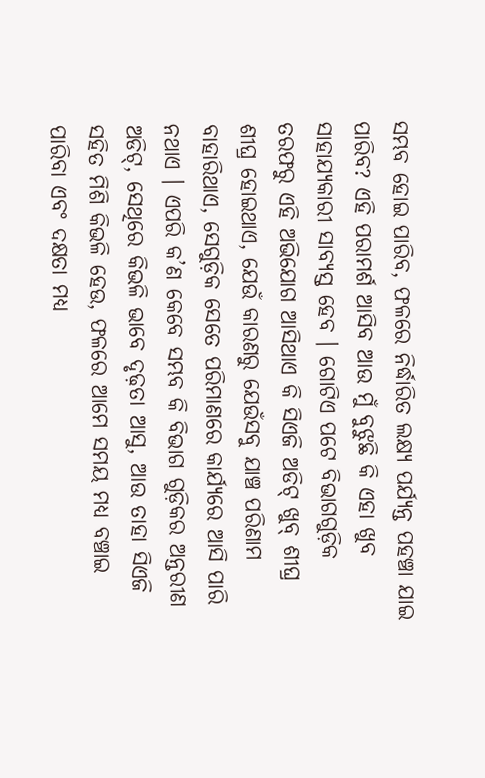ସମ୍ଭବ ହୋଇ ପାରିବ, ଫଳରେ ନିର୍ଦ୍ଧାରିତ ଲକ୍ଷ୍ୟ ପର୍ଯ୍ୟନ୍ତ ପହଞ୍ଚା ଯାଇ ପାରିବ? ଏହି ପରାମର୍ଶ ଆସିବ ଆଉ ମୁଁ ବୁଝୁଛି କି ଏହା ଖୁବ ସାହାଯ୍ୟକାରୀ ସାବ୍ୟସ୍ତ ହେବ । ଗୋଟିଏ ପଟେ ବିଭାଗଗୁଡ଼ିକ ତରଫରୁ ଏହି ଅଭିଯୋଗ ଆସିଥାଏ କି ସିଏଜି ଅଡିଟ୍ ଖୁବ୍ ଶୀଘ୍ର ଶୀଘ୍ର ହୋଇଥାଏ, ଯେଉଁ କାରଣରୁ ଯେଉଁସବୁ ଯାଞ୍ଚ ପରିଣାମ ବାହାରିଥାଏ, ସେଗୁଡ଼ିକ ସେତେ ପରିମାଣରେ କାର୍ଯ୍ୟରେ ଆସି ପାରି ନଥାଏ । ଏପରି କ’ଣ କେବେ ସମ୍ଭବ କି ବିଭାଗ ଗୁଡ଼ିକର ଅନ୍ତରୀଣ ଅଡିଟ୍, ସେଥିରେ କିଭଳି ଭାବେ ଦୃଢ଼ତା ଆସୁ, ଆଉ ତାହା ସିଏଜି ସହିତ ମିଶି କିଭଳି ହେଉ, ଫଳରେ ଆମେ ସମୟ ମଧ୍ୟ ବଞ୍ଚାଇ ପାରିବା ଏବଂ ଦକ୍ଷତା ମଧ୍ୟ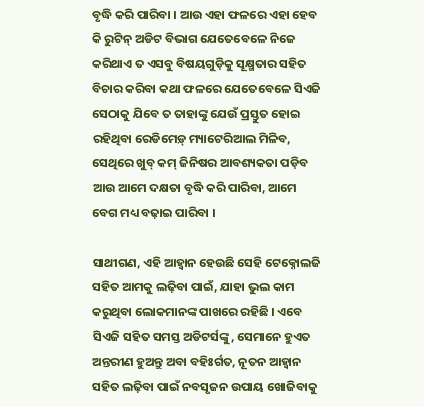ବୃଦ୍ଧି କରି ପାରିବା । ଆଉ ଏହା ଫଳରେ ଏହା ହେବ କି ରୁଟିନ୍ ଅଡିଟ ବିଭାଗ ଯେତେବେଳେ ନିଜେ କରିଥାଏ ତ ଏସବୁ ବିଷୟଗୁଡ଼ିକୁ ସୂକ୍ଷ୍ମତାର ସହିତ ବିଚାର କରିବା କଥା ଫଳରେ ଯେତେବେଳେ ସିଏଜି ସେଠାକୁ ଯିବେ ତ ତାହାଙ୍କୁ ଯେଉଁ ପ୍ରସ୍ତୁତ ହୋଇ ରହିଥିବା ରେଡିମେଡ଼୍ ମ୍ୟାଟେରିଆଲ ମିଳିବ, ସେଥିରେ ଖୁବ୍ କମ୍ ଜିନିଷର ଆବଶ୍ୟକତା ପଡ଼ିବ ଆଉ ଆମେ ଦକ୍ଷତା ବୃଦ୍ଧି କରି ପାରିବା, ଆମେ ବେଗ ମଧ୍ୟ ବଢ଼ାଇ ପାରିବା ।

ସାଥୀଗଣ, ଏହି ଆହ୍ୱାନ ହେଉଛି ସେହି ଟେକ୍ନୋଲଜି ସହିତ ଆମକୁ ଲଢ଼ିବା ପାଇଁ, ଯାହା ଭୁଲ କାମ କରୁଥିବା ଲୋକମାନଙ୍କ ପାଖରେ ରହିଛି । ଏବେ ସିଏଜି ସହିତ ସମସ୍ତ ଅଡିଟର୍ସଙ୍କୁ, ସେମାନେ ହୁଏତ ଅନ୍ତରୀଣ ହୁଅନ୍ତୁ ଅବା ବହିଃର୍ଗତ, ନୂତନ ଆହ୍ୱାନ ସହିତ ଲଢ଼ିବା ପାଇଁ ନବସୃଜନ ଉପାୟ ଖୋଜିବାକୁ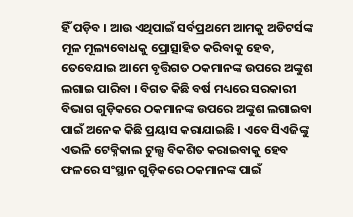ହିଁ ପଡ଼ିବ । ଆଉ ଏଥିପାଇଁ ସର୍ବପ୍ରଥମେ ଆମକୁ ଅଡିଟର୍ସଙ୍କ ମୂଳ ମୂଲ୍ୟବୋଧକୁ ପ୍ରୋତ୍ସାହିତ କରିବାକୁ ହେବ, ତେବେଯାଇ ଆମେ ବୃତ୍ତିଗତ ଠକମାନଙ୍କ ଉପରେ ଅଙ୍କୁଶ ଲଗାଇ ପାରିବା । ବିଗତ କିଛି ବର୍ଷ ମଧ୍ୟରେ ସରକାରୀ ବିଭାଗ ଗୁଡ଼ିକରେ ଠକମାନଙ୍କ ଉପରେ ଅଙ୍କୁଶ ଲଗାଇବା ପାଇଁ ଅନେକ କିଛି ପ୍ରୟାସ କରାଯାଇଛି । ଏବେ ସିଏଜିଙ୍କୁ ଏଭଳି ଟେକ୍ନିକାଲ ଟୁଲ୍ସ ବିକଶିତ କରାଇବାକୁ ହେବ ଫଳରେ ସଂସ୍ଥାନ ଗୁଡ଼ିକରେ ଠକମାନଙ୍କ ପାଇଁ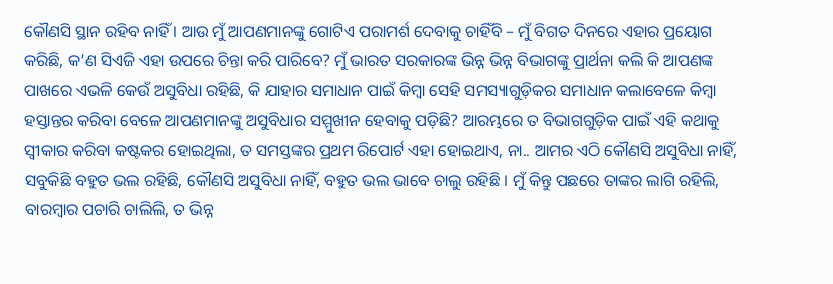କୌଣସି ସ୍ଥାନ ରହିବ ନାହିଁ । ଆଉ ମୁଁ ଆପଣମାନଙ୍କୁ ଗୋଟିଏ ପରାମର୍ଶ ଦେବାକୁ ଚାହିଁବି – ମୁଁ ବିଗତ ଦିନରେ ଏହାର ପ୍ରୟୋଗ କରିଛି, କ’ଣ ସିଏଜି ଏହା ଉପରେ ଚିନ୍ତା କରି ପାରିବେ? ମୁଁ ଭାରତ ସରକାରଙ୍କ ଭିନ୍ନ ଭିନ୍ନ ବିଭାଗଙ୍କୁ ପ୍ରାର୍ଥନା କଲି କି ଆପଣଙ୍କ ପାଖରେ ଏଭଳି କେଉଁ ଅସୁବିଧା ରହିଛି, କି ଯାହାର ସମାଧାନ ପାଇଁ କିମ୍ବା ସେହି ସମସ୍ୟାଗୁଡ଼ିକର ସମାଧାନ କଲାବେଳେ କିମ୍ବା ହସ୍ତାନ୍ତର କରିବା ବେଳେ ଆପଣମାନଙ୍କୁ ଅସୁବିଧାର ସମ୍ମୁଖୀନ ହେବାକୁ ପଡ଼ିଛି? ଆରମ୍ଭରେ ତ ବିଭାଗଗୁଡ଼ିକ ପାଇଁ ଏହି କଥାକୁ ସ୍ୱୀକାର କରିବା କଷ୍ଟକର ହୋଇଥିଲା, ତ ସମସ୍ତଙ୍କର ପ୍ରଥମ ରିପୋର୍ଟ ଏହା ହୋଇଥାଏ, ନା.. ଆମର ଏଠି କୌଣସି ଅସୁବିଧା ନାହିଁ, ସବୁକିଛି ବହୁତ ଭଲ ରହିଛି, କୌଣସି ଅସୁବିଧା ନାହିଁ, ବହୁତ ଭଲ ଭାବେ ଚାଲୁ ରହିଛି । ମୁଁ କିନ୍ତୁ ପଛରେ ତାଙ୍କର ଲାଗି ରହିଲି, ବାରମ୍ବାର ପଚାରି ଚାଲିଲି, ତ ଭିନ୍ନ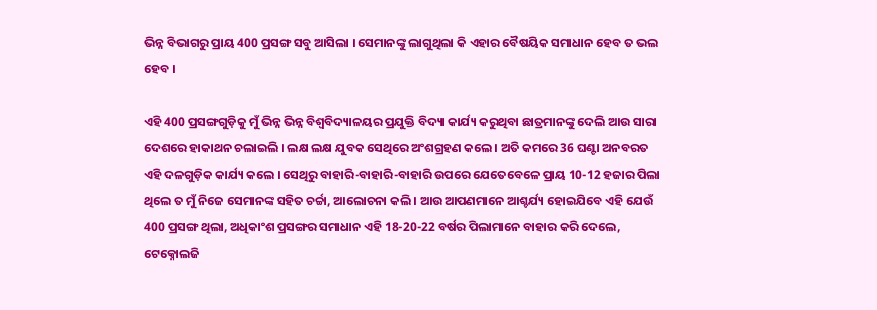ଭିନ୍ନ ବିଭାଗରୁ ପ୍ରାୟ 400 ପ୍ରସଙ୍ଗ ସବୁ ଆସିଲା । ସେମାନଙ୍କୁ ଲାଗୁଥିଲା କି ଏହାର ବୈଷୟିକ ସମାଧାନ ହେବ ତ ଭଲ ହେବ ।

ଏହି 400 ପ୍ରସଙ୍ଗଗୁଡ଼ିକୁ ମୁଁ ଭିନ୍ନ ଭିନ୍ନ ବିଶ୍ୱବିଦ୍ୟାଳୟର ପ୍ରଯୁକ୍ତି ବିଦ୍ୟା କାର୍ଯ୍ୟ କରୁଥିବା ଛାତ୍ରମାନଙ୍କୁ ଦେଲି ଆଉ ସାରା ଦେଶରେ ହାକାଥନ ଚଲାଇଲି । ଲକ୍ଷ ଲକ୍ଷ ଯୁବକ ସେଥିରେ ଅଂଶଗ୍ରହଣ କଲେ । ଅତି କମରେ 36 ଘଣ୍ଟା ଅନବରତ ଏହି ଦଳଗୁଡ଼ିକ କାର୍ଯ୍ୟ କଲେ । ସେଥିରୁ ବାହାରି-ବାହାରି-ବାହାରି ଉପରେ ଯେତେବେଳେ ପ୍ରାୟ 10-12 ହଜାର ପିଲା ଥିଲେ ତ ମୁଁ ନିଜେ ସେମାନଙ୍କ ସହିତ ଚର୍ଚ୍ଚା, ଆଲୋଚନା କଲି । ଆଉ ଆପଣମାନେ ଆଶ୍ଚର୍ଯ୍ୟ ହୋଇଯିବେ ଏହି ଯେଉଁ 400 ପ୍ରସଙ୍ଗ ଥିଲା, ଅଧିକାଂଶ ପ୍ରସଙ୍ଗର ସମାଧାନ ଏହି 18-20-22 ବର୍ଷର ପିଲାମାନେ ବାହାର କରି ଦେଲେ, ଟେକ୍ନୋଲଜି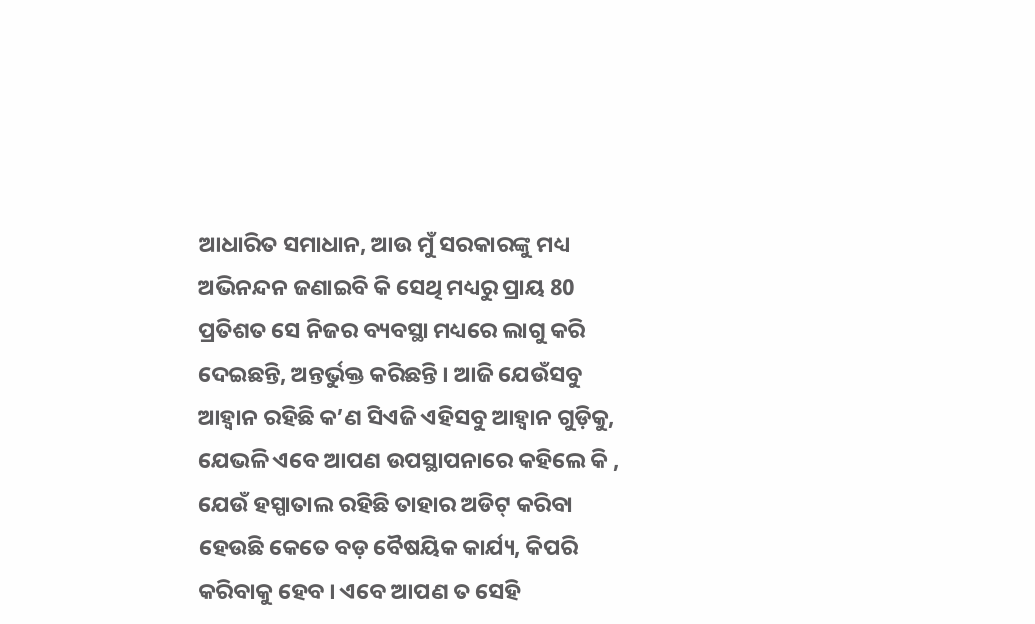ଆଧାରିତ ସମାଧାନ, ଆଉ ମୁଁ ସରକାରଙ୍କୁ ମଧ୍ୟ ଅଭିନନ୍ଦନ ଜଣାଇବି କି ସେଥି ମଧ୍ୟରୁ ପ୍ରାୟ 80 ପ୍ରତିଶତ ସେ ନିଜର ବ୍ୟବସ୍ଥା ମଧ୍ୟରେ ଲାଗୁ କରି ଦେଇଛନ୍ତି, ଅନ୍ତର୍ଭୁକ୍ତ କରିଛନ୍ତି । ଆଜି ଯେଉଁସବୁ ଆହ୍ୱାନ ରହିଛି କ’ଣ ସିଏଜି ଏହିସବୁ ଆହ୍ୱାନ ଗୁଡ଼ିକୁ, ଯେଭଳି ଏବେ ଆପଣ ଉପସ୍ଥାପନାରେ କହିଲେ କି , ଯେଉଁ ହସ୍ପାତାଲ ରହିଛି ତାହାର ଅଡିଟ୍ କରିବା ହେଉଛି କେତେ ବଡ଼ ବୈଷୟିକ କାର୍ଯ୍ୟ, କିପରି କରିବାକୁ ହେବ । ଏବେ ଆପଣ ତ ସେହି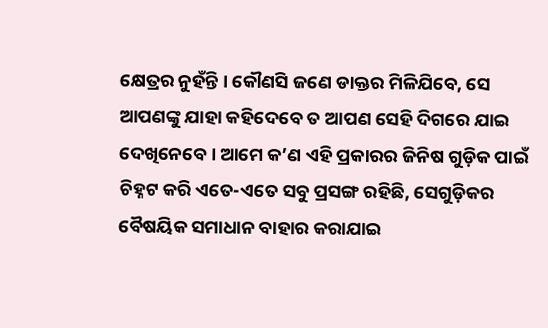କ୍ଷେତ୍ରର ନୁହଁନ୍ତି । କୌଣସି ଜଣେ ଡାକ୍ତର ମିଳିଯିବେ, ସେ ଆପଣଙ୍କୁ ଯାହା କହିଦେବେ ତ ଆପଣ ସେହି ଦିଗରେ ଯାଇ ଦେଖିନେବେ । ଆମେ କ’ଣ ଏହି ପ୍ରକାରର ଜିନିଷ ଗୁଡ଼ିକ ପାଇଁ ଚିହ୍ନଟ କରି ଏତେ-ଏତେ ସବୁ ପ୍ରସଙ୍ଗ ରହିଛି, ସେଗୁଡ଼ିକର ବୈଷୟିକ ସମାଧାନ ବାହାର କରାଯାଇ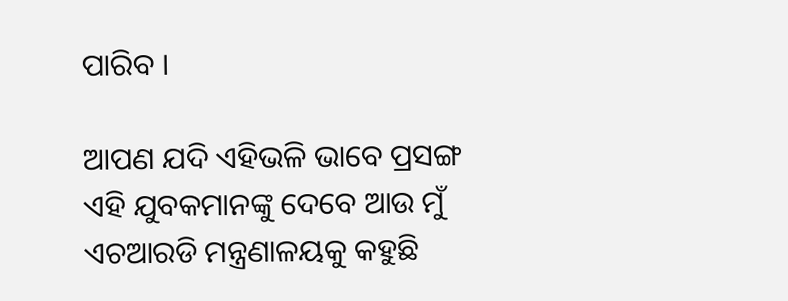ପାରିବ ।

ଆପଣ ଯଦି ଏହିଭଳି ଭାବେ ପ୍ରସଙ୍ଗ ଏହି ଯୁବକମାନଙ୍କୁ ଦେବେ ଆଉ ମୁଁ ଏଚଆରଡି ମନ୍ତ୍ରଣାଳୟକୁ କହୁଛି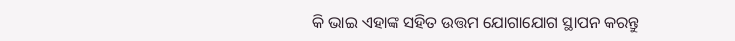କି ଭାଇ ଏହାଙ୍କ ସହିତ ଉତ୍ତମ ଯୋଗାଯୋଗ ସ୍ଥାପନ କରନ୍ତୁ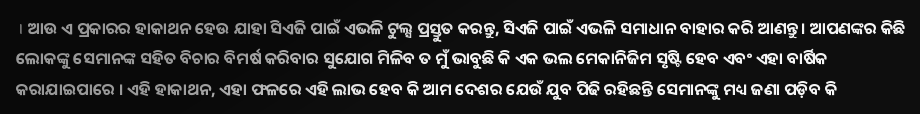। ଆଉ ଏ ପ୍ରକାରର ହାକାଥନ ହେଉ ଯାହା ସିଏଜି ପାଇଁ ଏଭଳି ଟୁଲ୍ସ ପ୍ରସ୍ତୁତ କରନ୍ତୁ, ସିଏଜି ପାଇଁ ଏଭଳି ସମାଧାନ ବାହାର କରି ଆଣନ୍ତୁ । ଆପଣଙ୍କର କିଛି ଲୋକଙ୍କୁ ସେମାନଙ୍କ ସହିତ ବିଚାର ବିମର୍ଷ କରିବାର ସୁଯୋଗ ମିଳିବ ତ ମୁଁ ଭାବୁଛି କି ଏକ ଭଲ ମେକାନିଜିମ ସୃଷ୍ଟି ହେବ ଏବଂ ଏହା ବାର୍ଷିକ କରାଯାଇପାରେ । ଏହି ହାକାଥନ, ଏହା ଫଳରେ ଏହି ଲାଭ ହେବ କି ଆମ ଦେଶର ଯେଉଁ ଯୁବ ପିଢି ରହିଛନ୍ତି ସେମାନଙ୍କୁ ମଧ୍ୟ ଜଣା ପଡ଼ିବ କି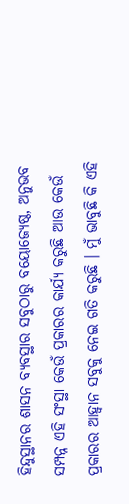ହିନ୍ଦୁସ୍ଥାନର ଶାସନ ବ୍ୟବସ୍ଥାର ସବୁଠାରୁ ବୟୋଜ୍ୟେଷ୍ଠ, ଅନୁଭବ ସମ୍ପନ୍ନ ଏହି ସଂସ୍ଥା କେଉଁ ପ୍ରକାରର କାର୍ଯ୍ୟ କରୁଛି ଆଉ କେଉଁ ପ୍ରକାରର ଆହ୍ୱାନ ସବୁକୁ ନେଇ ଗତି କରୁଛି । ମୁଁ ଭାବୁଛି କି ଏହି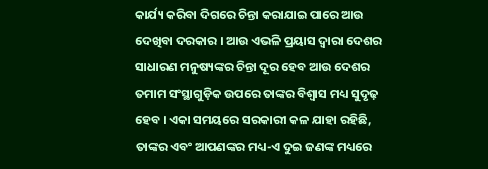କାର୍ଯ୍ୟ କରିବା ଦିଗରେ ଚିନ୍ତା କରାଯାଇ ପାରେ ଆଉ ଦେଖିବା ଦରକାର । ଆଉ ଏଭଳି ପ୍ରୟାସ ଦ୍ୱାରା ଦେଶର ସାଧାରଣ ମନୁଷ୍ୟଙ୍କର ଚିନ୍ତା ଦୂର ହେବ ଆଉ ଦେଶର ତମାମ ସଂସ୍ଥାଗୁଡ଼ିକ ଉପରେ ତାଙ୍କର ବିଶ୍ୱାସ ମଧ୍ୟ ସୁଦୃଢ଼ ହେବ । ଏକା ସମୟରେ ସରକାରୀ କଳ ଯାହା ରହିଛି, ତାଙ୍କର ଏବଂ ଆପଣଙ୍କର ମଧ୍ୟ-ଏ ଦୁଇ ଜଣଙ୍କ ମଧ୍ୟରେ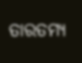ତାରତମ୍ୟ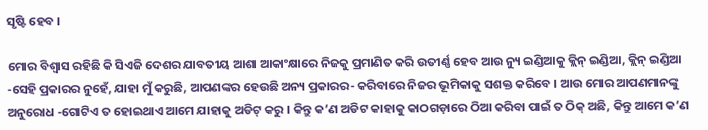ସୃଷ୍ଟି ହେବ ।

ମୋର ବିଶ୍ୱାସ ରହିଛି କି ସିଏଜି ଦେଶର ଯାବତୀୟ ଆଶା ଆକାଂକ୍ଷାରେ ନିଜକୁ ପ୍ରମାଣିତ କରି ଉତୀର୍ଣ୍ଣ ହେବ ଆଉ ନ୍ୟୁ ଇଣ୍ଡିଆକୁ କ୍ଲିନ୍ ଇଣ୍ଡିଆ, କ୍ଲିନ୍ ଇଣ୍ଡିଆ -ସେହି ପ୍ରକାରର ନୁହେଁ, ଯାହା ମୁଁ କରୁଛି, ଆପଣଙ୍କର ହେଉଛି ଅନ୍ୟ ପ୍ରକାରର- କରିବାରେ ନିଜର ଭୂମିକାକୁ ସଶକ୍ତ କରିବେ । ଆଉ ମୋର ଆପଣମାନଙ୍କୁ ଅନୁରୋଧ -ଗୋଟିଏ ତ ହୋଇଥାଏ ଆମେ ଯାହାକୁ ଅଡିଟ୍ କରୁ । କିନ୍ତୁ କ’ଣ ଅଡିଟ କାହାକୁ କାଠଗଡ଼ାରେ ଠିଆ କରିବା ପାଇଁ ତ ଠିକ୍ ଅଛି, କିନ୍ତୁ ଆମେ କ’ଣ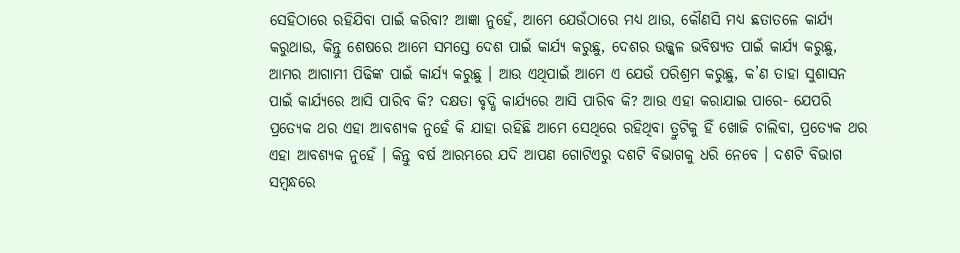ସେହିଠାରେ ରହିଯିବା ପାଇଁ କରିବା? ଆଜ୍ଞା ନୁହେଁ, ଆମେ ଯେଉଁଠାରେ ମଧ୍ୟ ଥାଉ, କୌଣସି ମଧ୍ୟ ଛତାତଳେ କାର୍ଯ୍ୟ କରୁଥାଉ, କିନ୍ତୁ ଶେଷରେ ଆମେ ସମସ୍ତେ ଦେଶ ପାଇଁ କାର୍ଯ୍ୟ କରୁଛୁ, ଦେଶର ଉଜ୍ଜ୍ୱଳ ଭବିଷ୍ୟତ ପାଇଁ କାର୍ଯ୍ୟ କରୁଛୁ, ଆମର ଆଗାମୀ ପିଢିଙ୍କ ପାଇଁ କାର୍ଯ୍ୟ କରୁଛୁ । ଆଉ ଏଥିପାଇଁ ଆମେ ଏ ଯେଉଁ ପରିଶ୍ରମ କରୁଛୁ, କ’ଣ ତାହା ସୁଶାସନ ପାଇଁ କାର୍ଯ୍ୟରେ ଆସି ପାରିବ କି? ଦକ୍ଷତା ବୃଦ୍ଧି କାର୍ଯ୍ୟରେ ଆସି ପାରିବ କି? ଆଉ ଏହା କରାଯାଇ ପାରେ- ଯେପରି ପ୍ରତ୍ୟେକ ଥର ଏହା ଆବଶ୍ୟକ ନୁହେଁ କି ଯାହା ରହିଛି ଆମେ ସେଥିରେ ରହିଥିବା ତ୍ରୁଟିକୁ ହିଁ ଖୋଜି ଚାଲିବା, ପ୍ରତ୍ୟେକ ଥର ଏହା ଆବଶ୍ୟକ ନୁହେଁ । କିନ୍ତୁ ବର୍ଷ ଆରମ୍ଭରେ ଯଦି ଆପଣ ଗୋଟିଏରୁ ଦଶଟି ବିଭାଗକୁ ଧରି ନେବେ । ଦଶଟି ବିଭାଗ ସମ୍ବନ୍ଧରେ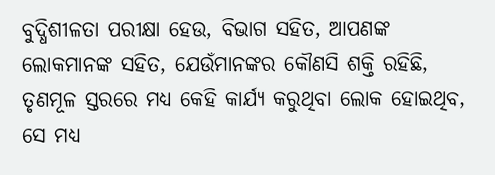ବୁଦ୍ଧିଶୀଳତା ପରୀକ୍ଷା ହେଉ, ବିଭାଗ ସହିତ, ଆପଣଙ୍କ ଲୋକମାନଙ୍କ ସହିତ, ଯେଉଁମାନଙ୍କର କୌଣସି ଶକ୍ତି ରହିଛି, ତୃଣମୂଳ ସ୍ତରରେ ମଧ୍ୟ କେହି କାର୍ଯ୍ୟ କରୁଥିବା ଲୋକ ହୋଇଥିବ, ସେ ମଧ୍ୟ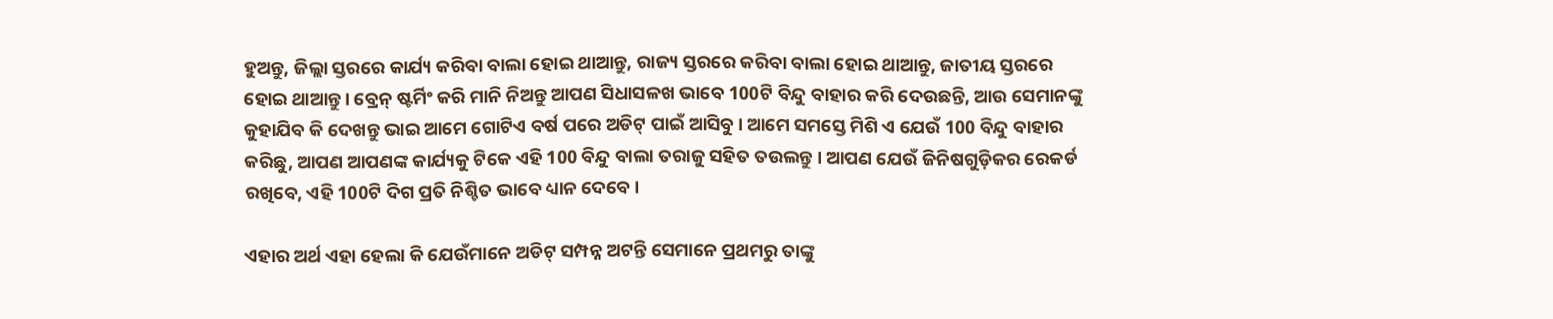ହୁଅନ୍ତୁ, ଜିଲ୍ଲା ସ୍ତରରେ କାର୍ଯ୍ୟ କରିବା ବାଲା ହୋଇ ଥାଆନ୍ତୁ, ରାଜ୍ୟ ସ୍ତରରେ କରିବା ବାଲା ହୋଇ ଥାଆନ୍ତୁ, ଜାତୀୟ ସ୍ତରରେ ହୋଇ ଥାଆନ୍ତୁ । ବ୍ରେନ୍ ଷ୍ଟର୍ମିଂ କରି ମାନି ନିଅନ୍ତୁ ଆପଣ ସିଧାସଳଖ ଭାବେ 100ଟି ବିନ୍ଦୁ ବାହାର କରି ଦେଉଛନ୍ତି, ଆଉ ସେମାନଙ୍କୁ କୁହାଯିବ କି ଦେଖନ୍ତୁ ଭାଇ ଆମେ ଗୋଟିଏ ବର୍ଷ ପରେ ଅଡିଟ୍ ପାଇଁ ଆସିବୁ । ଆମେ ସମସ୍ତେ ମିଶି ଏ ଯେଉଁ 100 ବିନ୍ଦୁ ବାହାର କରିଛୁ, ଆପଣ ଆପଣଙ୍କ କାର୍ଯ୍ୟକୁ ଟିକେ ଏହି 100 ବିନ୍ଦୁ ବାଲା ତରାଜୁ ସହିତ ତଉଲନ୍ତୁ । ଆପଣ ଯେଉଁ ଜିନିଷଗୁଡ଼ିକର ରେକର୍ଡ ରଖିବେ, ଏହି 100ଟି ଦିଗ ପ୍ରତି ନିଶ୍ଚିତ ଭାବେ ଧ୍ୟାନ ଦେବେ ।

ଏହାର ଅର୍ଥ ଏହା ହେଲା କି ଯେଉଁମାନେ ଅଡିଟ୍ ସମ୍ପନ୍ନ ଅଟନ୍ତି ସେମାନେ ପ୍ରଥମରୁ ତାଙ୍କୁ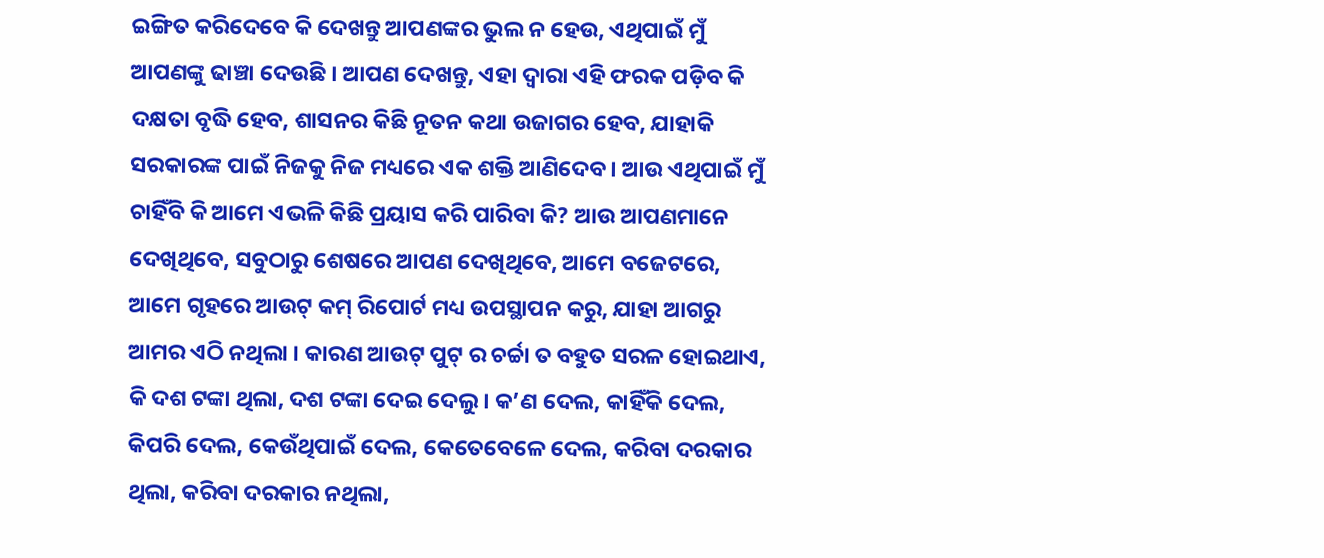ଇଙ୍ଗିତ କରିଦେବେ କି ଦେଖନ୍ତୁ ଆପଣଙ୍କର ଭୁଲ ନ ହେଉ, ଏଥିପାଇଁ ମୁଁ ଆପଣଙ୍କୁ ଢାଞ୍ଚା ଦେଉଛି । ଆପଣ ଦେଖନ୍ତୁ, ଏହା ଦ୍ୱାରା ଏହି ଫରକ ପଡ଼ିବ କି ଦକ୍ଷତା ବୃଦ୍ଧି ହେବ, ଶାସନର କିଛି ନୂତନ କଥା ଉଜାଗର ହେବ, ଯାହାକି ସରକାରଙ୍କ ପାଇଁ ନିଜକୁ ନିଜ ମଧ୍ୟରେ ଏକ ଶକ୍ତି ଆଣିଦେବ । ଆଉ ଏଥିପାଇଁ ମୁଁ ଚାହିଁବି କି ଆମେ ଏଭଳି କିଛି ପ୍ରୟାସ କରି ପାରିବା କି? ଆଉ ଆପଣମାନେ ଦେଖିଥିବେ, ସବୁଠାରୁ ଶେଷରେ ଆପଣ ଦେଖିଥିବେ, ଆମେ ବଜେଟରେ, ଆମେ ଗୃହରେ ଆଉଟ୍ କମ୍ ରିପୋର୍ଟ ମଧ୍ୟ ଉପସ୍ଥାପନ କରୁ, ଯାହା ଆଗରୁ ଆମର ଏଠି ନଥିଲା । କାରଣ ଆଉଟ୍ ପୁଟ୍ ର ଚର୍ଚ୍ଚା ତ ବହୁତ ସରଳ ହୋଇଥାଏ, କି ଦଶ ଟଙ୍କା ଥିଲା, ଦଶ ଟଙ୍କା ଦେଇ ଦେଲୁ । କ’ଣ ଦେଲ, କାହିଁକି ଦେଲ, କିପରି ଦେଲ, କେଉଁଥିପାଇଁ ଦେଲ, କେତେବେଳେ ଦେଲ, କରିବା ଦରକାର ଥିଲା, କରିବା ଦରକାର ନଥିଲା,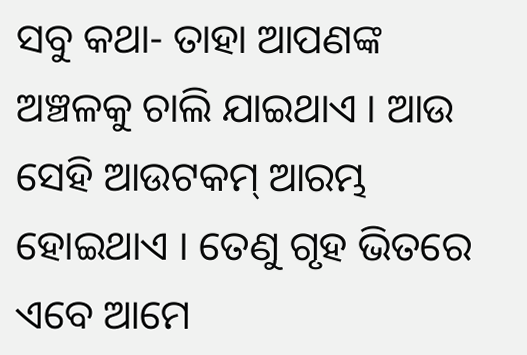ସବୁ କଥା- ତାହା ଆପଣଙ୍କ ଅଞ୍ଚଳକୁ ଚାଲି ଯାଇଥାଏ । ଆଉ ସେହି ଆଉଟକମ୍ ଆରମ୍ଭ ହୋଇଥାଏ । ତେଣୁ ଗୃହ ଭିତରେ ଏବେ ଆମେ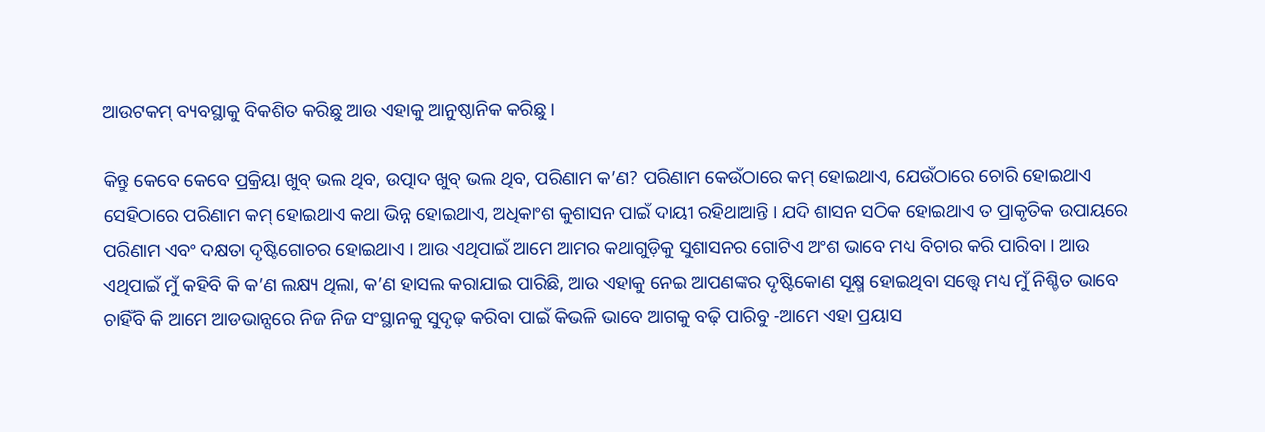ଆଉଟକମ୍ ବ୍ୟବସ୍ଥାକୁ ବିକଶିତ କରିଛୁ ଆଉ ଏହାକୁ ଆନୁଷ୍ଠାନିକ କରିଛୁ ।

କିନ୍ତୁ କେବେ କେବେ ପ୍ରକ୍ରିୟା ଖୁବ୍ ଭଲ ଥିବ, ଉତ୍ପାଦ ଖୁବ୍ ଭଲ ଥିବ, ପରିଣାମ କ’ଣ? ପରିଣାମ କେଉଁଠାରେ କମ୍ ହୋଇଥାଏ, ଯେଉଁଠାରେ ଚୋରି ହୋଇଥାଏ ସେହିଠାରେ ପରିଣାମ କମ୍ ହୋଇଥାଏ କଥା ଭିନ୍ନ ହୋଇଥାଏ, ଅଧିକାଂଶ କୁଶାସନ ପାଇଁ ଦାୟୀ ରହିଥାଆନ୍ତି । ଯଦି ଶାସନ ସଠିକ ହୋଇଥାଏ ତ ପ୍ରାକୃତିକ ଉପାୟରେ ପରିଣାମ ଏବଂ ଦକ୍ଷତା ଦୃଷ୍ଟିଗୋଚର ହୋଇଥାଏ । ଆଉ ଏଥିପାଇଁ ଆମେ ଆମର କଥାଗୁଡ଼ିକୁ ସୁଶାସନର ଗୋଟିଏ ଅଂଶ ଭାବେ ମଧ୍ୟ ବିଚାର କରି ପାରିବା । ଆଉ ଏଥିପାଇଁ ମୁଁ କହିବି କି କ’ଣ ଲକ୍ଷ୍ୟ ଥିଲା, କ’ଣ ହାସଲ କରାଯାଇ ପାରିଛି, ଆଉ ଏହାକୁ ନେଇ ଆପଣଙ୍କର ଦୃଷ୍ଟିକୋଣ ସୂକ୍ଷ୍ମ ହୋଇଥିବା ସତ୍ତ୍ୱେ ମଧ୍ୟ ମୁଁ ନିଶ୍ଚିତ ଭାବେ ଚାହିଁବି କି ଆମେ ଆଡଭାନ୍ସରେ ନିଜ ନିଜ ସଂସ୍ଥାନକୁ ସୁଦୃଢ଼ କରିବା ପାଇଁ କିଭଳି ଭାବେ ଆଗକୁ ବଢ଼ି ପାରିବୁ -ଆମେ ଏହା ପ୍ରୟାସ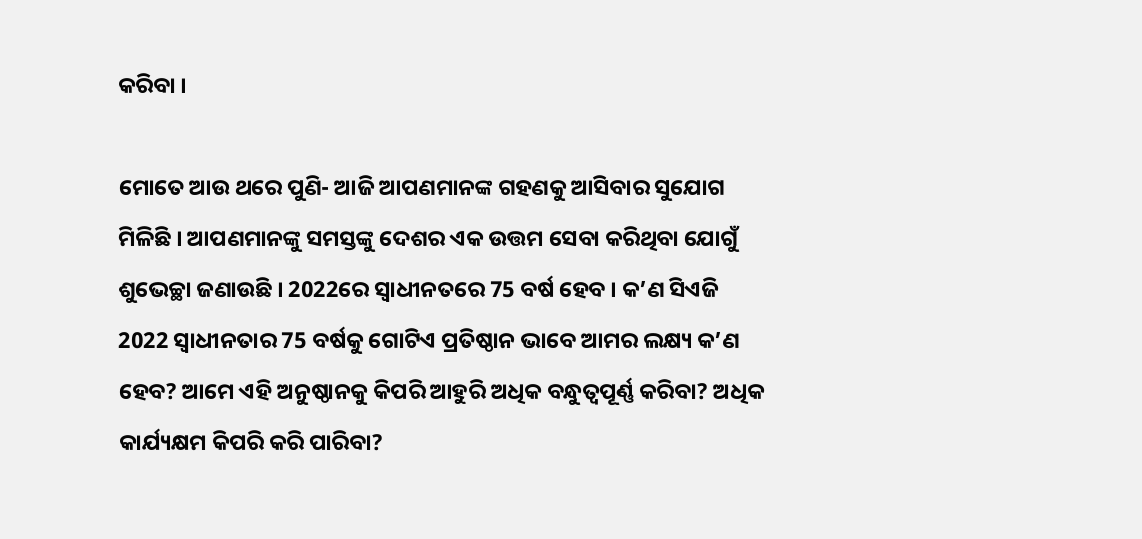କରିବା ।

ମୋତେ ଆଉ ଥରେ ପୁଣି- ଆଜି ଆପଣମାନଙ୍କ ଗହଣକୁ ଆସିବାର ସୁଯୋଗ ମିଳିଛି । ଆପଣମାନଙ୍କୁ ସମସ୍ତଙ୍କୁ ଦେଶର ଏକ ଉତ୍ତମ ସେବା କରିଥିବା ଯୋଗୁଁ ଶୁଭେଚ୍ଛା ଜଣାଉଛି । 2022ରେ ସ୍ୱାଧୀନତରେ 75 ବର୍ଷ ହେବ । କ’ଣ ସିଏଜି 2022 ସ୍ୱାଧୀନତାର 75 ବର୍ଷକୁ ଗୋଟିଏ ପ୍ରତିଷ୍ଠାନ ଭାବେ ଆମର ଲକ୍ଷ୍ୟ କ’ଣ ହେବ? ଆମେ ଏହି ଅନୁଷ୍ଠାନକୁ କିପରି ଆହୁରି ଅଧିକ ବନ୍ଧୁତ୍ୱପୂର୍ଣ୍ଣ କରିବା? ଅଧିକ କାର୍ଯ୍ୟକ୍ଷମ କିପରି କରି ପାରିବା?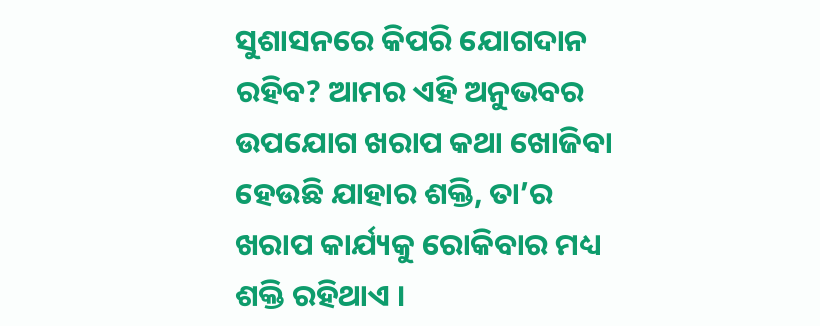ସୁଶାସନରେ କିପରି ଯୋଗଦାନ ରହିବ? ଆମର ଏହି ଅନୁଭବର ଉପଯୋଗ ଖରାପ କଥା ଖୋଜିବା ହେଉଛି ଯାହାର ଶକ୍ତି, ତା’ର ଖରାପ କାର୍ଯ୍ୟକୁ ରୋକିବାର ମଧ୍ୟ ଶକ୍ତି ରହିଥାଏ ।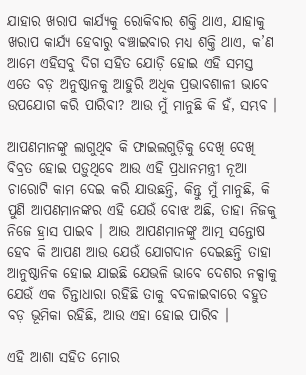ଯାହାର ଖରାପ କାର୍ଯ୍ୟକୁ ରୋକିବାର ଶକ୍ତି ଥାଏ, ଯାହାକୁ ଖରାପ କାର୍ଯ୍ୟ ହେବାରୁ ବଞ୍ଚାଇବାର ମଧ୍ୟ ଶକ୍ତି ଥାଏ, କ’ଣ ଆମେ ଏହିସବୁ ଦିଗ ସହିତ ଯୋଡ଼ି ହୋଇ ଏହି ସମସ୍ତ ଏତେ ବଡ଼ ଅନୁଷ୍ଠାନକୁ ଆହୁରି ଅଧିକ ପ୍ରଭାବଶାଳୀ ଭାବେ ଉପଯୋଗ କରି ପାରିବା? ଆଉ ମୁଁ ମାନୁଛି କି ହଁ, ସମ୍ଭବ ।

ଆପଣମାନଙ୍କୁ ଲାଗୁଥିବ କି ଫାଇଲଗୁଡ଼ିକୁ ଦେଖି ଦେଖି ବିବ୍ରତ ହୋଇ ପଡ଼ୁଥିବେ ଆଉ ଏହି ପ୍ରଧାନମନ୍ତ୍ରୀ ନୂଆ ଚାରୋଟି କାମ ଦେଇ କରି ଯାଉଛନ୍ତି, କିନ୍ତୁ ମୁଁ ମାନୁଛି, କି ପୁଣି ଆପଣମାନଙ୍କର ଏହି ଯେଉଁ ବୋଝ ଅଛି, ତାହା ନିଜକୁ ନିଜେ ହ୍ରାସ ପାଇବ । ଆଉ ଆପଣମାନଙ୍କୁ ଆତ୍ମ ସନ୍ତୋଷ ହେବ କି ଆପଣ ଆଉ ଯେଉଁ ଯୋଗଦାନ ଦେଇଛନ୍ତି ତାହା ଆନୁଷ୍ଠାନିକ ହୋଇ ଯାଇଛି ଯେଭଳି ଭାବେ ଦେଶର ନକ୍ସାକୁ ଯେଉଁ ଏକ ଚିନ୍ତାଧାରା ରହିଛି ତାକୁ ବଦଳାଇବାରେ ବହୁତ ବଡ଼ ଭୂମିକା ରହିଛି, ଆଉ ଏହା ହୋଇ ପାରିବ ।

ଏହି ଆଶା ସହିତ ମୋର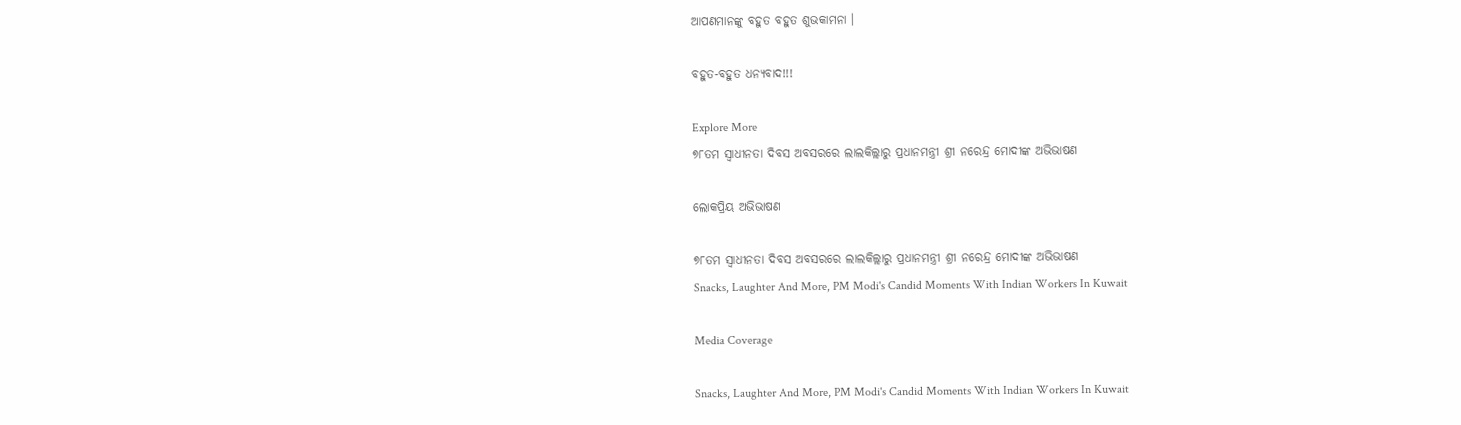ଆପଣମାନଙ୍କୁ ବହୁତ ବହୁତ ଶୁଭକାମନା ।

ବହୁତ-ବହୁତ ଧନ୍ୟବାଦ!!!

Explore More
୭୮ତମ ସ୍ୱାଧୀନତା ଦିବସ ଅବସରରେ ଲାଲକିଲ୍ଲାରୁ ପ୍ରଧାନମନ୍ତ୍ରୀ ଶ୍ରୀ ନରେନ୍ଦ୍ର ମୋଦୀଙ୍କ ଅଭିଭାଷଣ

ଲୋକପ୍ରିୟ ଅଭିଭାଷଣ

୭୮ତମ ସ୍ୱାଧୀନତା ଦିବସ ଅବସରରେ ଲାଲକିଲ୍ଲାରୁ ପ୍ରଧାନମନ୍ତ୍ରୀ ଶ୍ରୀ ନରେନ୍ଦ୍ର ମୋଦୀଙ୍କ ଅଭିଭାଷଣ
Snacks, Laughter And More, PM Modi's Candid Moments With Indian Workers In Kuwait

Media Coverage

Snacks, Laughter And More, PM Modi's Candid Moments With Indian Workers In Kuwait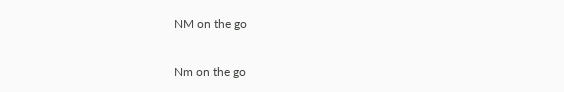NM on the go

Nm on the go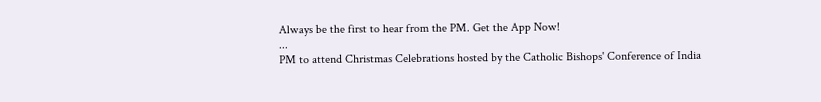Always be the first to hear from the PM. Get the App Now!
...
PM to attend Christmas Celebrations hosted by the Catholic Bishops' Conference of India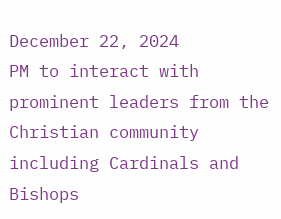December 22, 2024
PM to interact with prominent leaders from the Christian community including Cardinals and Bishops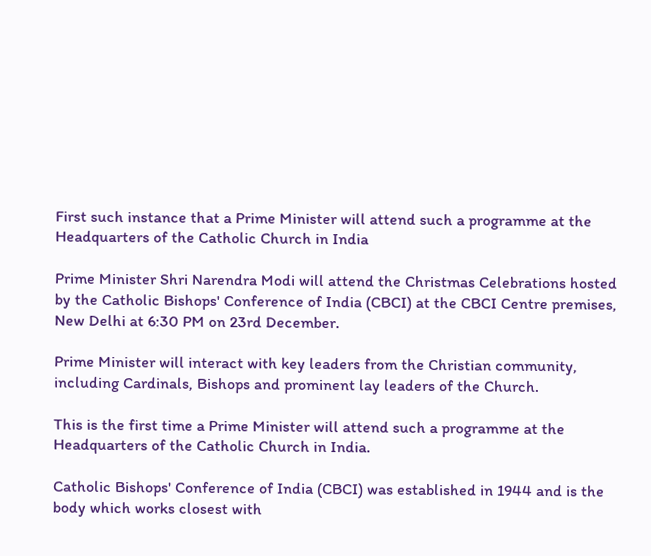First such instance that a Prime Minister will attend such a programme at the Headquarters of the Catholic Church in India

Prime Minister Shri Narendra Modi will attend the Christmas Celebrations hosted by the Catholic Bishops' Conference of India (CBCI) at the CBCI Centre premises, New Delhi at 6:30 PM on 23rd December.

Prime Minister will interact with key leaders from the Christian community, including Cardinals, Bishops and prominent lay leaders of the Church.

This is the first time a Prime Minister will attend such a programme at the Headquarters of the Catholic Church in India.

Catholic Bishops' Conference of India (CBCI) was established in 1944 and is the body which works closest with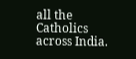all the Catholics across India.